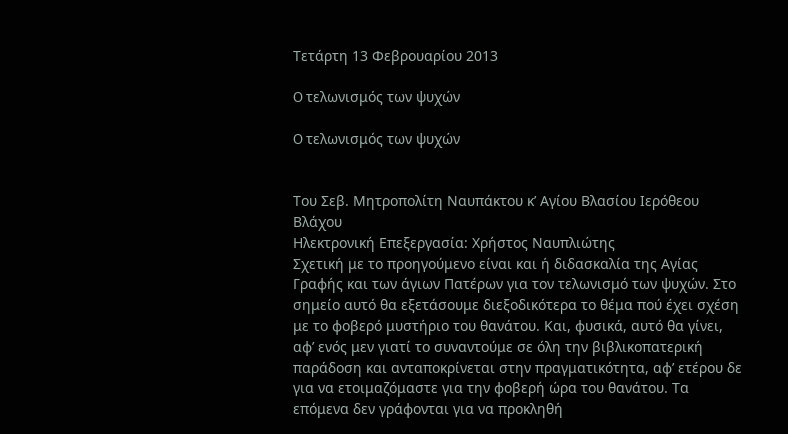Τετάρτη 13 Φεβρουαρίου 2013

O τελωνισμός των ψυχών

O τελωνισμός των ψυχών


Του Σεβ. Μητροπολίτη Ναυπάκτου κ’ Αγίου Βλασίου Ιερόθεου Βλάχου
Ηλεκτρονική Επεξεργασία: Χρήστος Ναυπλιώτης
Σχετική με το προηγούμενο είναι και ή διδασκαλία της Αγίας Γραφής και των άγιων Πατέρων για τον τελωνισμό των ψυχών. Στο σημείο αυτό θα εξετάσουμε διεξοδικότερα το θέμα πού έχει σχέση με το φοβερό μυστήριο του θανάτου. Και, φυσικά, αυτό θα γίνει, αφ’ ενός μεν γιατί το συναντούμε σε όλη την βιβλικοπατερική παράδοση και ανταποκρίνεται στην πραγματικότητα, αφ’ ετέρου δε για να ετοιμαζόμαστε για την φοβερή ώρα του θανάτου. Τα επόμενα δεν γράφονται για να προκληθή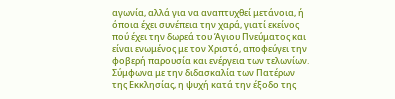αγωνία, αλλά για να αναπτυχθεί μετάνοια, ή όποια έχει συνέπεια την χαρά, γιατί εκείνος πού έχει την δωρεά του Άγιου Πνεύματος και είναι ενωμένος με τον Χριστό, αποφεύγει την φοβερή παρουσία και ενέργεια των τελωνίων.
Σύμφωνα με την διδασκαλία των Πατέρων της Εκκλησίας, η ψυχή κατά την έξοδο της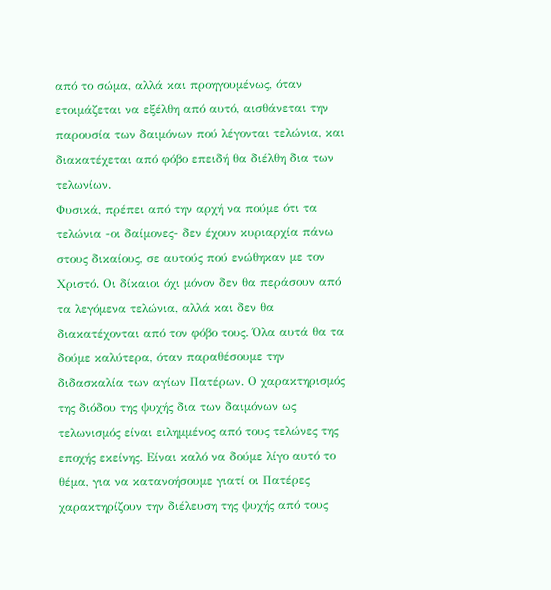από το σώμα, αλλά και προηγουμένως, όταν ετοιμάζεται να εξέλθη από αυτό, αισθάνεται την παρουσία των δαιμόνων πού λέγονται τελώνια, και διακατέχεται από φόβο επειδή θα διέλθη δια των τελωνίων.
Φυσικά, πρέπει από την αρχή να πούμε ότι τα τελώνια -οι δαίμονες- δεν έχουν κυριαρχία πάνω στους δικαίους, σε αυτούς πού ενώθηκαν με τον Χριστό. Οι δίκαιοι όχι μόνον δεν θα περάσουν από τα λεγόμενα τελώνια, αλλά και δεν θα διακατέχονται από τον φόβο τους. Όλα αυτά θα τα δούμε καλύτερα, όταν παραθέσουμε την διδασκαλία των αγίων Πατέρων. Ο χαρακτηρισμός της διόδου της ψυχής δια των δαιμόνων ως τελωνισμός είναι ειλημμένος από τους τελώνες της εποχής εκείνης. Είναι καλό να δούμε λίγο αυτό το θέμα, για να κατανοήσουμε γιατί οι Πατέρες χαρακτηρίζουν την διέλευση της ψυχής από τους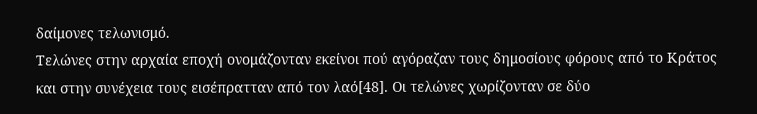δαίμονες τελωνισμό.
Τελώνες στην αρχαία εποχή ονομάζονταν εκείνοι πού αγόραζαν τους δημοσίους φόρους από το Κράτος και στην συνέχεια τους εισέπρατταν από τον λαό[48]. Οι τελώνες χωρίζονταν σε δύο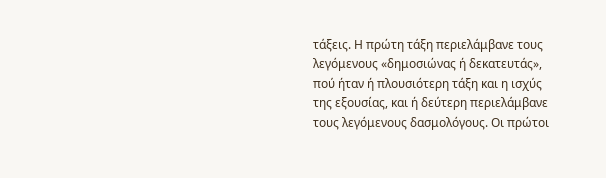τάξεις. Η πρώτη τάξη περιελάμβανε τους λεγόμενους «δημοσιώνας ή δεκατευτάς», πού ήταν ή πλουσιότερη τάξη και η ισχύς της εξουσίας, και ή δεύτερη περιελάμβανε τους λεγόμενους δασμολόγους. Οι πρώτοι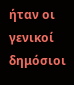ήταν οι γενικοί δημόσιοι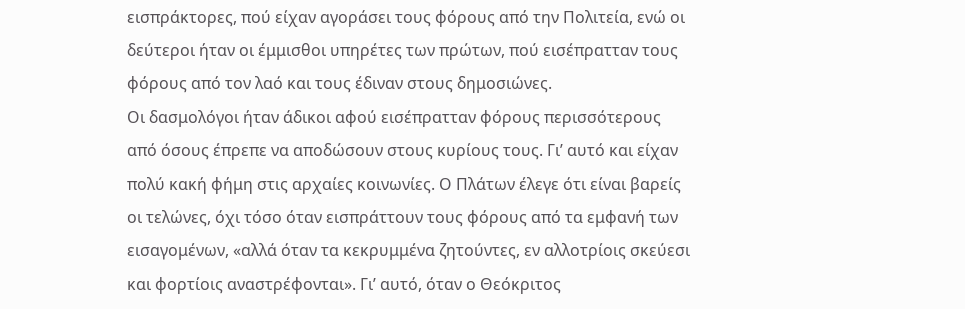εισπράκτορες, πού είχαν αγοράσει τους φόρους από την Πολιτεία, ενώ οι δεύτεροι ήταν οι έμμισθοι υπηρέτες των πρώτων, πού εισέπρατταν τους φόρους από τον λαό και τους έδιναν στους δημοσιώνες.
Οι δασμολόγοι ήταν άδικοι αφού εισέπρατταν φόρους περισσότερους από όσους έπρεπε να αποδώσουν στους κυρίους τους. Γι’ αυτό και είχαν πολύ κακή φήμη στις αρχαίες κοινωνίες. Ο Πλάτων έλεγε ότι είναι βαρείς οι τελώνες, όχι τόσο όταν εισπράττουν τους φόρους από τα εμφανή των εισαγομένων, «αλλά όταν τα κεκρυμμένα ζητούντες, εν αλλοτρίοις σκεύεσι και φορτίοις αναστρέφονται». Γι’ αυτό, όταν ο Θεόκριτος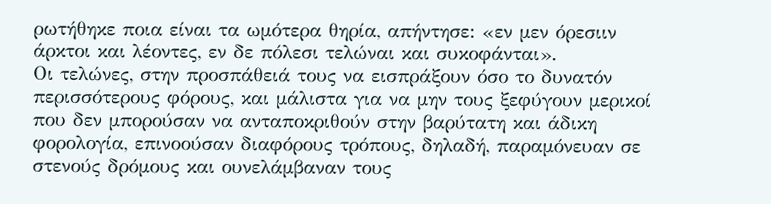ρωτήθηκε ποια είναι τα ωμότερα θηρία, απήντησε: «εν μεν όρεσιιν άρκτοι και λέοντες, εν δε πόλεσι τελώναι και συκοφάνται».
Οι τελώνες, στην προσπάθειά τους να εισπράξουν όσο το δυνατόν περισσότερους φόρους, και μάλιστα για να μην τους ξεφύγουν μερικοί που δεν μπορούσαν να ανταποκριθούν στην βαρύτατη και άδικη φορολογία, επινοούσαν διαφόρους τρόπους, δηλαδή, παραμόνευαν σε στενούς δρόμους και ουνελάμβαναν τους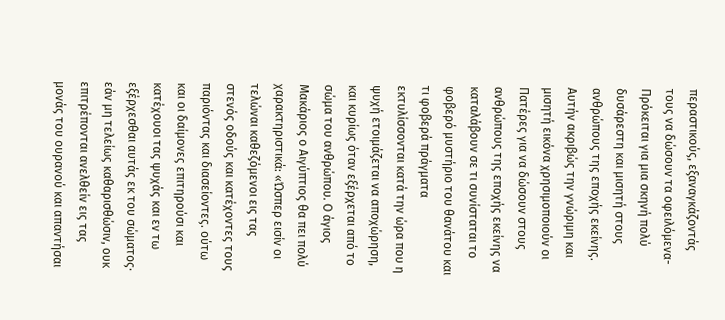περαστικούς, εξαναγκάζοντάς τους να δώσουν τα οφειλόμενα- Πρόκειται για μια σκηνή πολύ δυσάρεστη και μισητή στους ανθρώπους της εποχής εκείνης.
Αυτήν ακριβώς την γνώριμη και μισητή εικόνα χρησιμοποιούν οι Πατέρες για να δώσουν στους ανθρώπους της εποχής εκείνης να καταλάβουν σε τι συνίσταται το φοβερό μυστήριο του θανάτου και τι φοβερά πράγματα εκτυλίσσονται κατά την ώρα που η ψυχή ετοιμάζεται να αποχώρηση, και κυρίως όταν εξέρχεται από το σώμα του ανθρώπου. Ο άγιος Μακάριος ο Αιγύπτιος θα πει πολύ χαρακτηριστικά: «Ώσπερ εισίν οι τελώναι καθεζόμενοι εις τας στενός οδούς και κατέχοντες τους παριόντας και διασείοντες. ούτω και οι δαίμονες επιτηρούσι και κατέχουοι τας ψυχάς και εν τω εξέρχεσθαι αυτάς εκ του σώματος· εάν μη τελείως καθαρισθώσιν, ουκ επιτρέπονται ανελθείν εις τας μονάς του ουρανού και απαντήσαι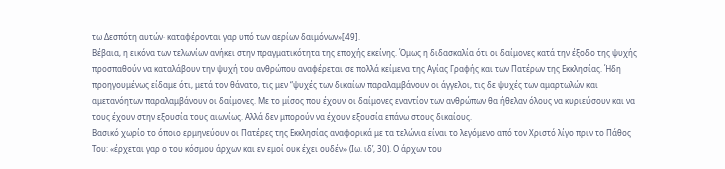τω Δεσπότη αυτών· καταφέρονται γαρ υπό των αερίων δαιμόνων»[49].
Βέβαια, η εικόνα των τελωνίων ανήκει στην πραγματικότητα της εποχής εκείνης. Όμως η διδασκαλία ότι οι δαίμονες κατά την έξοδο της ψυχής προσπαθούν να καταλάβουν την ψυχή του ανθρώπου αναφέρεται σε πολλά κείμενα της Αγίας Γραφής και των Πατέρων της Εκκλησίας. Ήδη προηγουμένως είδαμε ότι, μετά τον θάνατο, τις μεν “ψυχές των δικαίων παραλαμβάνουν οι άγγελοι, τις δε ψυχές των αμαρτωλών και αμετανόητων παραλαμβάνουν οι δαίμονες. Με το μίσος που έχουν οι δαίμονες εναντίον των ανθρώπων θα ήθελαν όλους να κυριεύσουν και να τους έχουν στην εξουσία τους αιωνίως. Αλλά δεν μπορούν να έχουν εξουσία επάνω στους δικαίους.
Βασικό χωρίο το όποιο ερμηνεύουν οι Πατέρες της Εκκλησίας αναφορικά με τα τελώνια είναι το λεγόμενο από τον Χριστό λίγο πριν το Πάθος Του: «έρχεται γαρ ο του κόσμου άρχων και εν εμοί ουκ έχει ουδέν» (Ιω. ιδ’, 30). Ο άρχων του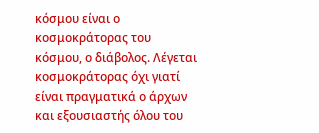κόσμου είναι ο κοσμοκράτορας του κόσμου, ο διάβολος. Λέγεται κοσμοκράτορας όχι γιατί είναι πραγματικά ο άρχων και εξουσιαστής όλου του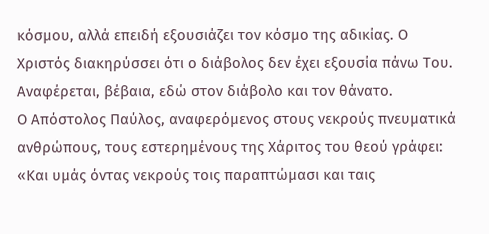κόσμου, αλλά επειδή εξουσιάζει τον κόσμο της αδικίας. Ο Χριστός διακηρύσσει ότι ο διάβολος δεν έχει εξουσία πάνω Του. Αναφέρεται, βέβαια, εδώ στον διάβολο και τον θάνατο.
Ο Απόστολος Παύλος, αναφερόμενος στους νεκρούς πνευματικά ανθρώπους, τους εστερημένους της Χάριτος του θεού γράφει: «Και υμάς όντας νεκρούς τοις παραπτώμασι και ταις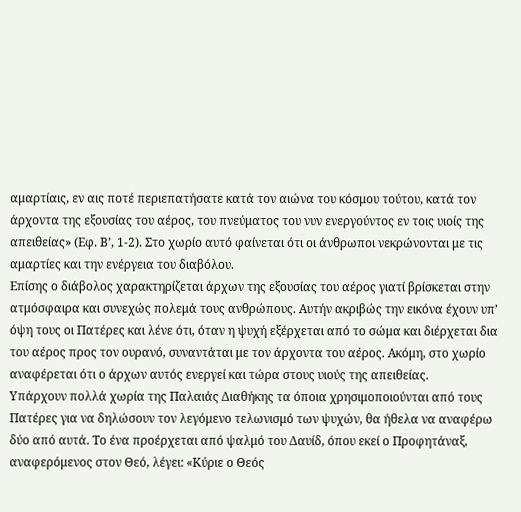αμαρτίαις, εν αις ποτέ περιεπατήσατε κατά τον αιώνα του κόσμου τούτου, κατά τον άρχοντα της εξουσίας του αέρος, του πνεύματος του νυν ενεργούντος εν τοις υιοίς της απειθείας» (Εφ. Β’, 1-2). Στο χωρίο αυτό φαίνεται ότι οι άνθρωποι νεκρώνονται με τις αμαρτίες και την ενέργεια του διαβόλου.
Επίσης ο διάβολος χαρακτηρίζεται άρχων της εξουσίας του αέρος γιατί βρίσκεται στην ατμόσφαιρα και συνεχώς πολεμά τους ανθρώπους. Αυτήν ακριβώς την εικόνα έχουν υπ’ όψη τους οι Πατέρες και λένε ότι, όταν η ψυχή εξέρχεται από το σώμα και διέρχεται δια του αέρος προς τον ουρανό, συναντάται με τον άρχοντα του αέρος. Ακόμη, στο χωρίο αναφέρεται ότι ο άρχων αυτός ενεργεί και τώρα στους υιούς της απειθείας.
Υπάρχουν πολλά χωρία της Παλαιάς Διαθήκης τα όποια χρησιμοποιούνται από τους Πατέρες για να δηλώσουν τον λεγόμενο τελωνισμό των ψυχών, θα ήθελα να αναφέρω δύο από αυτά. Το ένα προέρχεται από ψαλμό του Δαυίδ, όπου εκεί ο Προφητάναξ, αναφερόμενος στον Θεό, λέγει: «Κύριε ο Θεός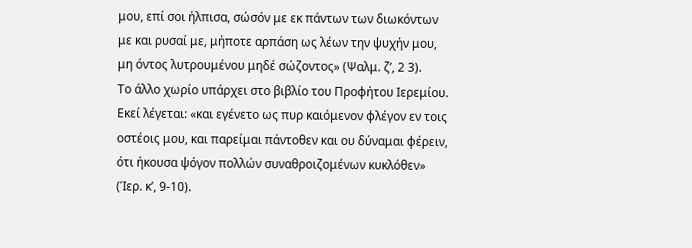μου, επί σοι ήλπισα, σώσόν με εκ πάντων των διωκόντων με και ρυσαί με, μήποτε αρπάση ως λέων την ψυχήν μου, μη όντος λυτρουμένου μηδέ σώζοντος» (Ψαλμ. ζ’, 2 3).
Το άλλο χωρίο υπάρχει στο βιβλίο του Προφήτου Ιερεμίου. Εκεί λέγεται: «και εγένετο ως πυρ καιόμενον φλέγον εν τοις οστέοις μου, και παρείμαι πάντοθεν και ου δύναμαι φέρειν, ότι ήκουσα ψόγον πολλών συναθροιζομένων κυκλόθεν» (Ίερ. κ’, 9-10).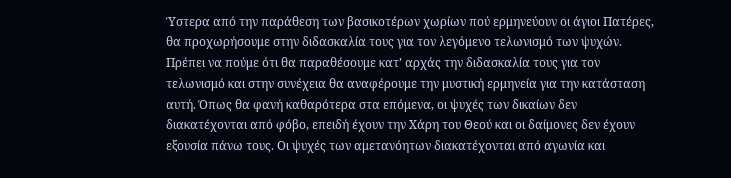Ύστερα από την παράθεση των βασικοτέρων χωρίων πού ερμηνεύουν οι άγιοι Πατέρες, θα προχωρήσουμε στην διδασκαλία τους για τον λεγόμενο τελωνισμό των ψυχών. Πρέπει να πούμε ότι θα παραθέσουμε κατ’ αρχάς την διδασκαλία τους για τον τελωνισμό και στην συνέχεια θα αναφέρουμε την μυστική ερμηνεία για την κατάσταση αυτή. Όπως θα φανή καθαρότερα στα επόμενα, οι ψυχές των δικαίων δεν διακατέχονται από φόβο, επειδή έχουν την Χάρη του Θεού και οι δαίμονες δεν έχουν εξουσία πάνω τους. Οι ψυχές των αμετανόητων διακατέχονται από αγωνία και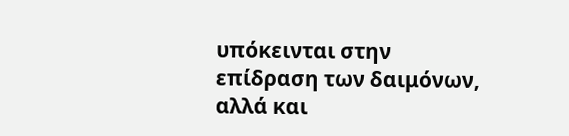υπόκεινται στην επίδραση των δαιμόνων, αλλά και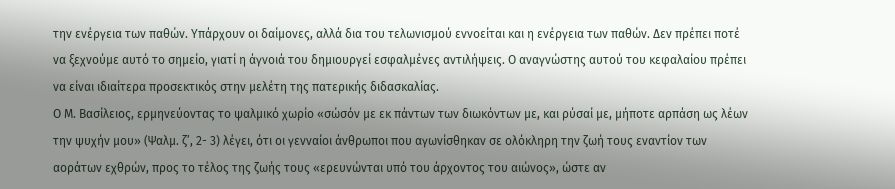την ενέργεια των παθών. Υπάρχουν οι δαίμονες, αλλά δια του τελωνισμού εννοείται και η ενέργεια των παθών. Δεν πρέπει ποτέ να ξεχνούμε αυτό το σημείο, γιατί η άγνοιά του δημιουργεί εσφαλμένες αντιλήψεις. Ο αναγνώστης αυτού του κεφαλαίου πρέπει να είναι ιδιαίτερα προσεκτικός στην μελέτη της πατερικής διδασκαλίας.
Ο Μ. Βασίλειος, ερμηνεύοντας το ψαλμικό χωρίο «σώσόν με εκ πάντων των διωκόντων με, και ρύσαί με, μήποτε αρπάση ως λέων την ψυχήν μου» (Ψαλμ. ζ’, 2- 3) λέγει, ότι οι γενναίοι άνθρωποι που αγωνίσθηκαν σε ολόκληρη την ζωή τους εναντίον των αοράτων εχθρών, προς το τέλος της ζωής τους «ερευνώνται υπό του άρχοντος του αιώνος», ώστε αν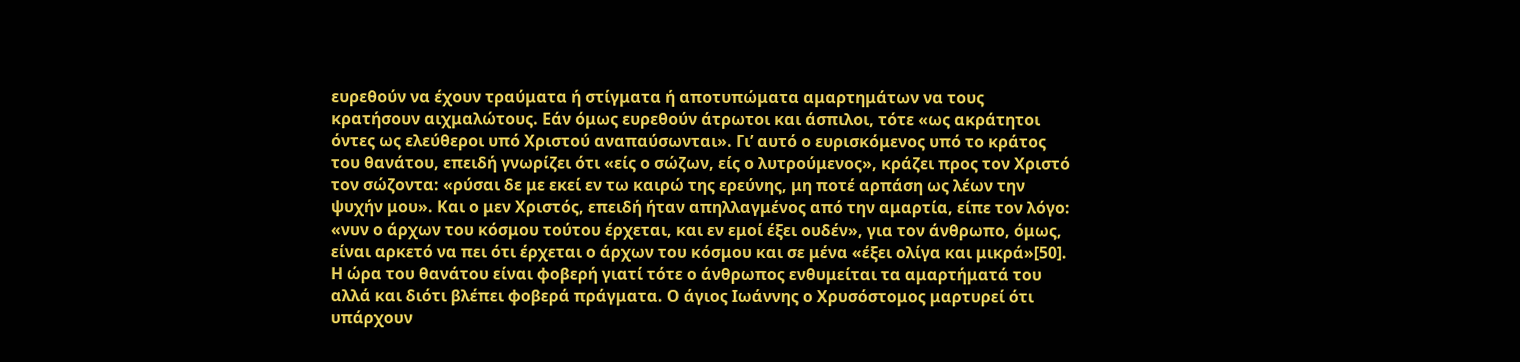ευρεθούν να έχουν τραύματα ή στίγματα ή αποτυπώματα αμαρτημάτων να τους κρατήσουν αιχμαλώτους. Εάν όμως ευρεθούν άτρωτοι και άσπιλοι, τότε «ως ακράτητοι όντες ως ελεύθεροι υπό Χριστού αναπαύσωνται». Γι’ αυτό ο ευρισκόμενος υπό το κράτος του θανάτου, επειδή γνωρίζει ότι «είς ο σώζων, είς ο λυτρούμενος», κράζει προς τον Χριστό τον σώζοντα: «ρύσαι δε με εκεί εν τω καιρώ της ερεύνης, μη ποτέ αρπάση ως λέων την ψυχήν μου». Και ο μεν Χριστός, επειδή ήταν απηλλαγμένος από την αμαρτία, είπε τον λόγο: «νυν ο άρχων του κόσμου τούτου έρχεται, και εν εμοί έξει ουδέν», για τον άνθρωπο, όμως, είναι αρκετό να πει ότι έρχεται ο άρχων του κόσμου και σε μένα «έξει ολίγα και μικρά»[50].
Η ώρα του θανάτου είναι φοβερή γιατί τότε ο άνθρωπος ενθυμείται τα αμαρτήματά του αλλά και διότι βλέπει φοβερά πράγματα. Ο άγιος Ιωάννης ο Χρυσόστομος μαρτυρεί ότι υπάρχουν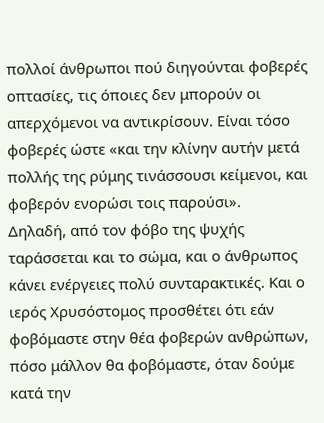πολλοί άνθρωποι πού διηγούνται φοβερές οπτασίες, τις όποιες δεν μπορούν οι απερχόμενοι να αντικρίσουν. Είναι τόσο φοβερές ώστε «και την κλίνην αυτήν μετά πολλής της ρύμης τινάσσουσι κείμενοι, και φοβερόν ενορώσι τοις παρούσι».
Δηλαδή, από τον φόβο της ψυχής ταράσσεται και το σώμα, και ο άνθρωπος κάνει ενέργειες πολύ συνταρακτικές. Και ο ιερός Χρυσόστομος προσθέτει ότι εάν φοβόμαστε στην θέα φοβερών ανθρώπων, πόσο μάλλον θα φοβόμαστε, όταν δούμε κατά την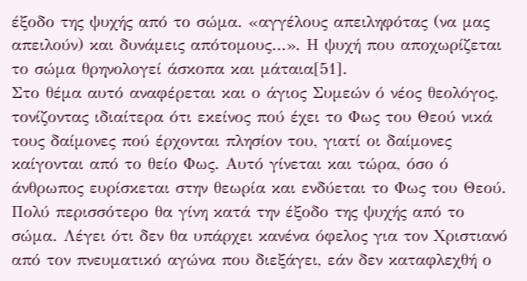έξοδο της ψυχής από το σώμα. «αγγέλους απειληφότας (να μας απειλούν) και δυνάμεις απότομους…». Η ψυχή που αποχωρίζεται το σώμα θρηνολογεί άσκοπα και μάταια[51].
Στο θέμα αυτό αναφέρεται και ο άγιος Συμεών ό νέος θεολόγος, τονίζοντας ιδιαίτερα ότι εκείνος πού έχει το Φως του Θεού νικά τους δαίμονες πού έρχονται πλησίον του, γιατί οι δαίμονες καίγονται από το θείο Φως. Αυτό γίνεται και τώρα, όσο ό άνθρωπος ευρίσκεται στην θεωρία και ενδύεται το Φως του Θεού. Πολύ περισσότερο θα γίνη κατά την έξοδο της ψυχής από το σώμα. Λέγει ότι δεν θα υπάρχει κανένα όφελος για τον Χριστιανό από τον πνευματικό αγώνα που διεξάγει, εάν δεν καταφλεχθή ο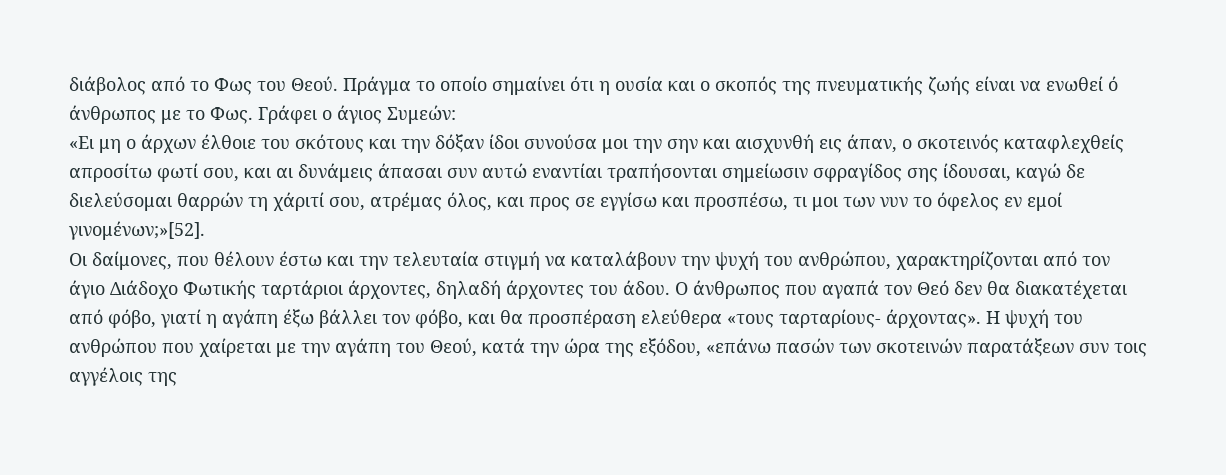διάβολος από το Φως του Θεού. Πράγμα το οποίο σημαίνει ότι η ουσία και ο σκοπός της πνευματικής ζωής είναι να ενωθεί ό άνθρωπος με το Φως. Γράφει ο άγιος Συμεών:
«Ει μη ο άρχων έλθοιε του σκότους και την δόξαν ίδοι συνούσα μοι την σην και αισχυνθή εις άπαν, ο σκοτεινός καταφλεχθείς απροσίτω φωτί σου, και αι δυνάμεις άπασαι συν αυτώ εναντίαι τραπήσονται σημείωσιν σφραγίδος σης ίδουσαι, καγώ δε διελεύσομαι θαρρών τη χάριτί σου, ατρέμας όλος, και προς σε εγγίσω και προσπέσω, τι μοι των νυν το όφελος εν εμοί γινομένων;»[52].
Οι δαίμονες, που θέλουν έστω και την τελευταία στιγμή να καταλάβουν την ψυχή του ανθρώπου, χαρακτηρίζονται από τον άγιο Διάδοχο Φωτικής ταρτάριοι άρχοντες, δηλαδή άρχοντες του άδου. Ο άνθρωπος που αγαπά τον Θεό δεν θα διακατέχεται από φόβο, γιατί η αγάπη έξω βάλλει τον φόβο, και θα προσπέραση ελεύθερα «τους ταρταρίους- άρχοντας». Η ψυχή του ανθρώπου που χαίρεται με την αγάπη του Θεού, κατά την ώρα της εξόδου, «επάνω πασών των σκοτεινών παρατάξεων συν τοις αγγέλοις της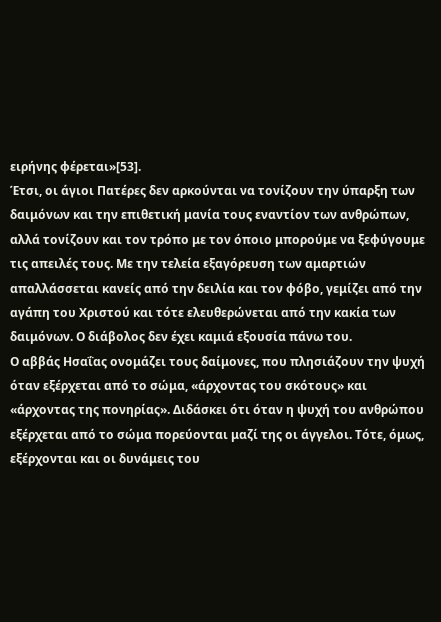ειρήνης φέρεται»[53].
Έτσι, οι άγιοι Πατέρες δεν αρκούνται να τονίζουν την ύπαρξη των δαιμόνων και την επιθετική μανία τους εναντίον των ανθρώπων, αλλά τονίζουν και τον τρόπο με τον όποιο μπορούμε να ξεφύγουμε τις απειλές τους. Με την τελεία εξαγόρευση των αμαρτιών απαλλάσσεται κανείς από την δειλία και τον φόβο, γεμίζει από την αγάπη του Χριστού και τότε ελευθερώνεται από την κακία των δαιμόνων. Ο διάβολος δεν έχει καμιά εξουσία πάνω του.
Ο αββάς Ησαΐας ονομάζει τους δαίμονες, που πλησιάζουν την ψυχή όταν εξέρχεται από το σώμα, «άρχοντας του σκότους» και «άρχοντας της πονηρίας». Διδάσκει ότι όταν η ψυχή του ανθρώπου εξέρχεται από το σώμα πορεύονται μαζί της οι άγγελοι. Τότε, όμως, εξέρχονται και οι δυνάμεις του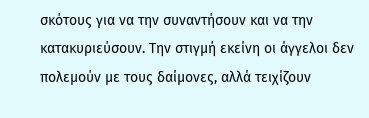σκότους για να την συναντήσουν και να την κατακυριεύσουν. Την στιγμή εκείνη οι άγγελοι δεν πολεμούν με τους δαίμονες, αλλά τειχίζουν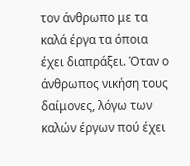τον άνθρωπο με τα καλά έργα τα όποια έχει διαπράξει. Όταν ο άνθρωπος νικήση τους δαίμονες, λόγω των καλών έργων πού έχει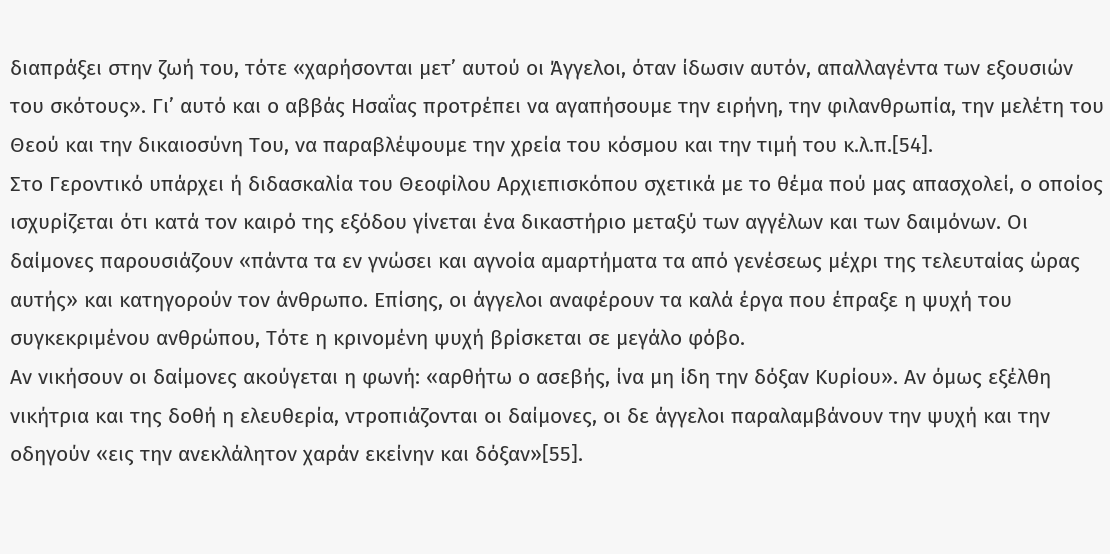διαπράξει στην ζωή του, τότε «χαρήσονται μετ’ αυτού οι Άγγελοι, όταν ίδωσιν αυτόν, απαλλαγέντα των εξουσιών του σκότους». Γι’ αυτό και ο αββάς Ησαΐας προτρέπει να αγαπήσουμε την ειρήνη, την φιλανθρωπία, την μελέτη του Θεού και την δικαιοσύνη Του, να παραβλέψουμε την χρεία του κόσμου και την τιμή του κ.λ.π.[54].
Στο Γεροντικό υπάρχει ή διδασκαλία του Θεοφίλου Αρχιεπισκόπου σχετικά με το θέμα πού μας απασχολεί, ο οποίος ισχυρίζεται ότι κατά τον καιρό της εξόδου γίνεται ένα δικαστήριο μεταξύ των αγγέλων και των δαιμόνων. Οι δαίμονες παρουσιάζουν «πάντα τα εν γνώσει και αγνοία αμαρτήματα τα από γενέσεως μέχρι της τελευταίας ώρας αυτής» και κατηγορούν τον άνθρωπο. Επίσης, οι άγγελοι αναφέρουν τα καλά έργα που έπραξε η ψυχή του συγκεκριμένου ανθρώπου, Τότε η κρινομένη ψυχή βρίσκεται σε μεγάλο φόβο.
Αν νικήσουν οι δαίμονες ακούγεται η φωνή: «αρθήτω ο ασεβής, ίνα μη ίδη την δόξαν Κυρίου». Αν όμως εξέλθη νικήτρια και της δοθή η ελευθερία, ντροπιάζονται οι δαίμονες, οι δε άγγελοι παραλαμβάνουν την ψυχή και την οδηγούν «εις την ανεκλάλητον χαράν εκείνην και δόξαν»[55].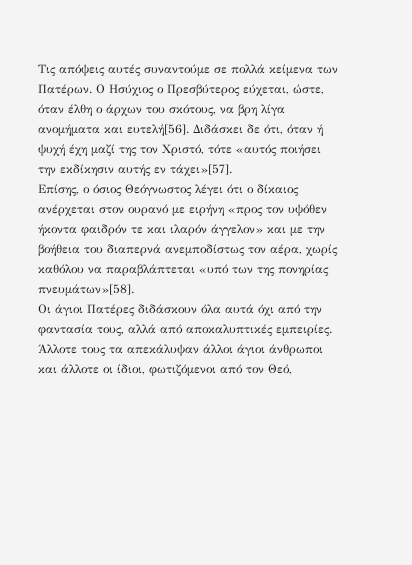Τις απόψεις αυτές συναντούμε σε πολλά κείμενα των Πατέρων. Ο Ησύχιος ο Πρεσβύτερος εύχεται, ώστε, όταν έλθη ο άρχων του σκότους, να βρη λίγα ανομήματα και ευτελή[56]. Διδάσκει δε ότι, όταν ή ψυχή έχη μαζί της τον Χριστό, τότε «αυτός ποιήσει την εκδίκησιν αυτής εν τάχει»[57].
Επίσης, ο όσιος Θεόγνωστος λέγει ότι ο δίκαιος ανέρχεται στον ουρανό με ειρήνη «προς τον υψόθεν ήκοντα φαιδρόν τε και ιλαρόν άγγελον» και με την βοήθεια του διαπερνά ανεμποδίστως τον αέρα, χωρίς καθόλου να παραβλάπτεται «υπό των της πονηρίας πνευμάτων»[58].
Οι άγιοι Πατέρες διδάσκουν όλα αυτά όχι από την φαντασία τους, αλλά από αποκαλυπτικές εμπειρίες. Άλλοτε τους τα απεκάλυψαν άλλοι άγιοι άνθρωποι και άλλοτε οι ίδιοι, φωτιζόμενοι από τον Θεό,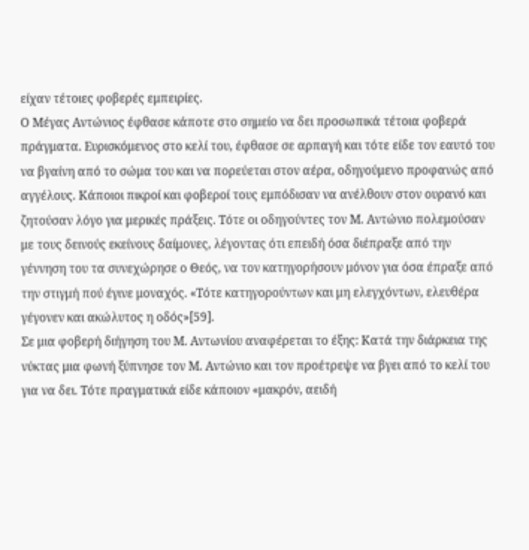είχαν τέτοιες φοβερές εμπειρίες.
Ο Μέγας Αντώνιος έφθασε κάποτε στο σημείο να δει προσωπικά τέτοια φοβερά πράγματα. Ευρισκόμενος στο κελί του, έφθασε σε αρπαγή και τότε είδε τον εαυτό του να βγαίνη από το σώμα του και να πορεύεται στον αέρα, οδηγούμενο προφανώς από αγγέλους. Κάποιοι πικροί και φοβεροί τους εμπόδισαν να ανέλθουν στον ουρανό και ζητούσαν λόγο για μερικές πράξεις. Τότε οι οδηγούντες τον Μ. Αντώνιο πολεμούσαν με τους δεινούς εκείνους δαίμονες, λέγοντας ότι επειδή όσα διέπραξε από την γέννηση του τα συνεχώρησε ο Θεός, να τον κατηγορήσουν μόνον για όσα έπραξε από την στιγμή πού έγινε μοναχός. «Τότε κατηγορούντων και μη ελεγχόντων, ελευθέρα γέγονεν και ακώλυτος η οδός»[59].
Σε μια φοβερή διήγηση του Μ. Αντωνίου αναφέρεται το έξης: Κατά την διάρκεια της νύκτας μια φωνή ξύπνησε τον Μ. Αντώνιο και τον προέτρεψε να βγει από το κελί του για να δει. Τότε πραγματικά είδε κάποιον «μακρόν, αειδή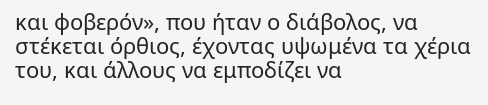και φοβερόν», που ήταν ο διάβολος, να στέκεται όρθιος, έχοντας υψωμένα τα χέρια του, και άλλους να εμποδίζει να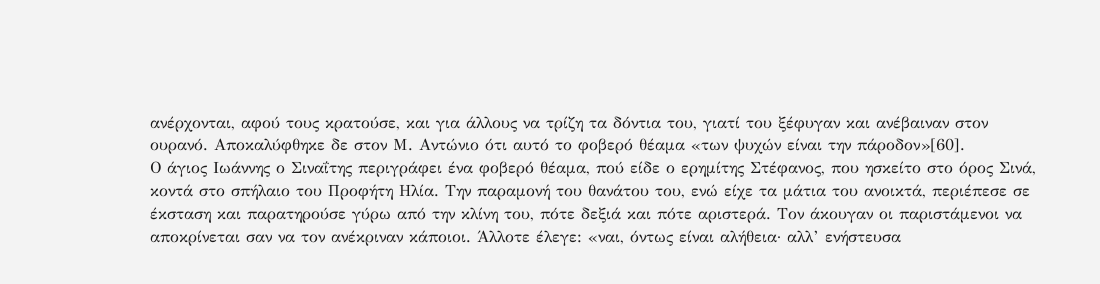ανέρχονται, αφού τους κρατούσε, και για άλλους να τρίζη τα δόντια του, γιατί του ξέφυγαν και ανέβαιναν στον ουρανό. Αποκαλύφθηκε δε στον Μ. Αντώνιο ότι αυτό το φοβερό θέαμα «των ψυχών είναι την πάροδον»[60].
Ο άγιος Ιωάννης ο Σιναΐτης περιγράφει ένα φοβερό θέαμα, πού είδε ο ερημίτης Στέφανος, που ησκείτο στο όρος Σινά, κοντά στο σπήλαιο του Προφήτη Ηλία. Την παραμονή του θανάτου του, ενώ είχε τα μάτια του ανοικτά, περιέπεσε σε έκσταση και παρατηρούσε γύρω από την κλίνη του, πότε δεξιά και πότε αριστερά. Τον άκουγαν οι παριστάμενοι να αποκρίνεται σαν να τον ανέκριναν κάποιοι. Άλλοτε έλεγε: «ναι, όντως είναι αλήθεια· αλλ’ ενήστευσα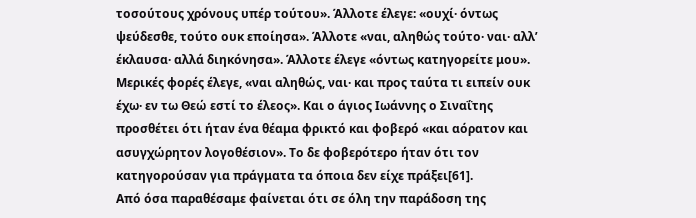τοσούτους χρόνους υπέρ τούτου». Άλλοτε έλεγε: «ουχί· όντως ψεύδεσθε, τούτο ουκ εποίησα». Άλλοτε «ναι, αληθώς τούτο· ναι· αλλ’ έκλαυσα· αλλά διηκόνησα». Άλλοτε έλεγε «όντως κατηγορείτε μου». Μερικές φορές έλεγε, «ναι αληθώς, ναι· και προς ταύτα τι ειπείν ουκ έχω· εν τω Θεώ εστί το έλεος». Και ο άγιος Ιωάννης ο Σιναΐτης προσθέτει ότι ήταν ένα θέαμα φρικτό και φοβερό «και αόρατον και ασυγχώρητον λογοθέσιον». Το δε φοβερότερο ήταν ότι τον κατηγορούσαν για πράγματα τα όποια δεν είχε πράξει[61].
Από όσα παραθέσαμε φαίνεται ότι σε όλη την παράδοση της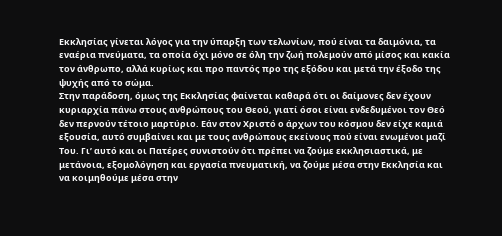Εκκλησίας γίνεται λόγος για την ύπαρξη των τελωνίων, πού είναι τα δαιμόνια, τα εναέρια πνεύματα, τα οποία όχι μόνο σε όλη την ζωή πολεμούν από μίσος και κακία τον άνθρωπο, αλλά κυρίως και προ παντός προ της εξόδου και μετά την έξοδο της ψυχής από το σώμα.
Στην παράδοση, όμως της Εκκλησίας φαίνεται καθαρά ότι οι δαίμονες δεν έχουν κυριαρχία πάνω στους ανθρώπους του Θεού, γιατί όσοι είναι ενδεδυμένοι τον Θεό δεν περνούν τέτοιο μαρτύριο. Εάν στον Χριστό ο άρχων του κόσμου δεν είχε καμιά εξουσία, αυτό συμβαίνει και με τους ανθρώπους εκείνους πού είναι ενωμένοι μαζί Του. Γι’ αυτό και οι Πατέρες συνιστούν ότι πρέπει να ζούμε εκκλησιαστικά, με μετάνοια, εξομολόγηση και εργασία πνευματική, να ζούμε μέσα στην Εκκλησία και να κοιμηθούμε μέσα στην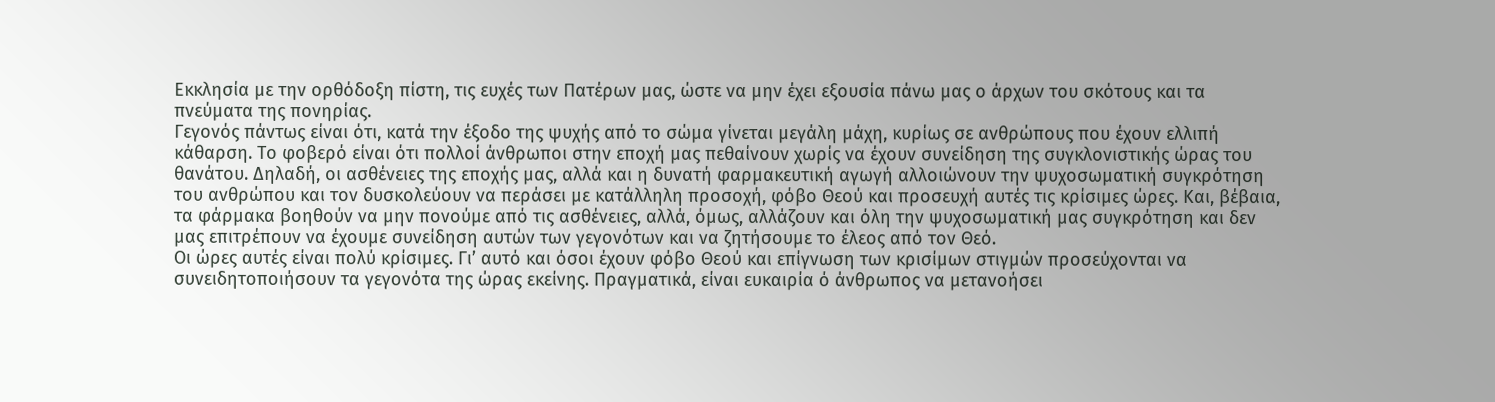Εκκλησία με την ορθόδοξη πίστη, τις ευχές των Πατέρων μας, ώστε να μην έχει εξουσία πάνω μας ο άρχων του σκότους και τα πνεύματα της πονηρίας.
Γεγονός πάντως είναι ότι, κατά την έξοδο της ψυχής από το σώμα γίνεται μεγάλη μάχη, κυρίως σε ανθρώπους που έχουν ελλιπή κάθαρση. Το φοβερό είναι ότι πολλοί άνθρωποι στην εποχή μας πεθαίνουν χωρίς να έχουν συνείδηση της συγκλονιστικής ώρας του θανάτου. Δηλαδή, οι ασθένειες της εποχής μας, αλλά και η δυνατή φαρμακευτική αγωγή αλλοιώνουν την ψυχοσωματική συγκρότηση του ανθρώπου και τον δυσκολεύουν να περάσει με κατάλληλη προσοχή, φόβο Θεού και προσευχή αυτές τις κρίσιμες ώρες. Και, βέβαια, τα φάρμακα βοηθούν να μην πονούμε από τις ασθένειες, αλλά, όμως, αλλάζουν και όλη την ψυχοσωματική μας συγκρότηση και δεν μας επιτρέπουν να έχουμε συνείδηση αυτών των γεγονότων και να ζητήσουμε το έλεος από τον Θεό.
Οι ώρες αυτές είναι πολύ κρίσιμες. Γι’ αυτό και όσοι έχουν φόβο Θεού και επίγνωση των κρισίμων στιγμών προσεύχονται να συνειδητοποιήσουν τα γεγονότα της ώρας εκείνης. Πραγματικά, είναι ευκαιρία ό άνθρωπος να μετανοήσει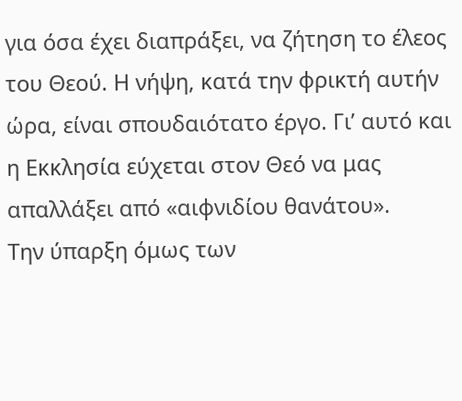για όσα έχει διαπράξει, να ζήτηση το έλεος του Θεού. Η νήψη, κατά την φρικτή αυτήν ώρα, είναι σπουδαιότατο έργο. Γι’ αυτό και η Εκκλησία εύχεται στον Θεό να μας απαλλάξει από «αιφνιδίου θανάτου».
Την ύπαρξη όμως των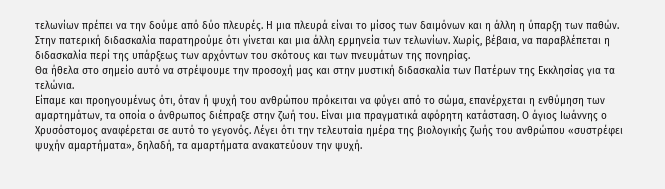τελωνίων πρέπει να την δούμε από δύο πλευρές. Η μια πλευρά είναι το μίσος των δαιμόνων και η άλλη η ύπαρξη των παθών. Στην πατερική διδασκαλία παρατηρούμε ότι γίνεται και μια άλλη ερμηνεία των τελωνίων. Χωρίς, βέβαια, να παραβλέπεται η διδασκαλία περί της υπάρξεως των αρχόντων του σκότους και των πνευμάτων της πονηρίας.
Θα ήθελα στο σημείο αυτό να στρέψουμε την προσοχή μας και στην μυστική διδασκαλία των Πατέρων της Εκκλησίας για τα τελώνια.
Είπαμε και προηγουμένως ότι, όταν ή ψυχή του ανθρώπου πρόκειται να φύγει από το σώμα, επανέρχεται η ενθύμηση των αμαρτημάτων, τα οποία ο άνθρωπος διέπραξε στην ζωή του. Είναι μια πραγματικά αφόρητη κατάσταση. Ο άγιος Ιωάννης ο Χρυσόστομος αναφέρεται σε αυτό το γεγονός. Λέγει ότι την τελευταία ημέρα της βιολογικής ζωής του ανθρώπου «συστρέφει ψυχήν αμαρτήματα», δηλαδή, τα αμαρτήματα ανακατεύουν την ψυχή.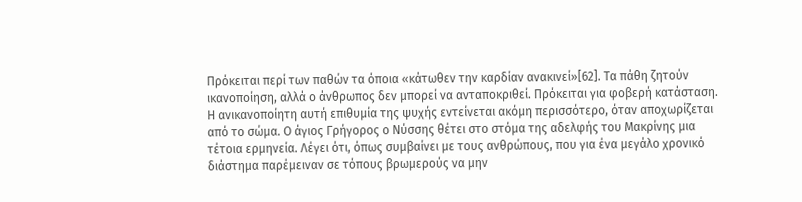Πρόκειται περί των παθών τα όποια «κάτωθεν την καρδίαν ανακινεί»[62]. Τα πάθη ζητούν ικανοποίηση, αλλά ο άνθρωπος δεν μπορεί να ανταποκριθεί. Πρόκειται για φοβερή κατάσταση.
Η ανικανοποίητη αυτή επιθυμία της ψυχής εντείνεται ακόμη περισσότερο, όταν αποχωρίζεται από το σώμα. Ο άγιος Γρήγορος ο Νύσσης θέτει στο στόμα της αδελφής του Μακρίνης μια τέτοια ερμηνεία. Λέγει ότι, όπως συμβαίνει με τους ανθρώπους, που για ένα μεγάλο χρονικό διάστημα παρέμειναν σε τόπους βρωμερούς να μην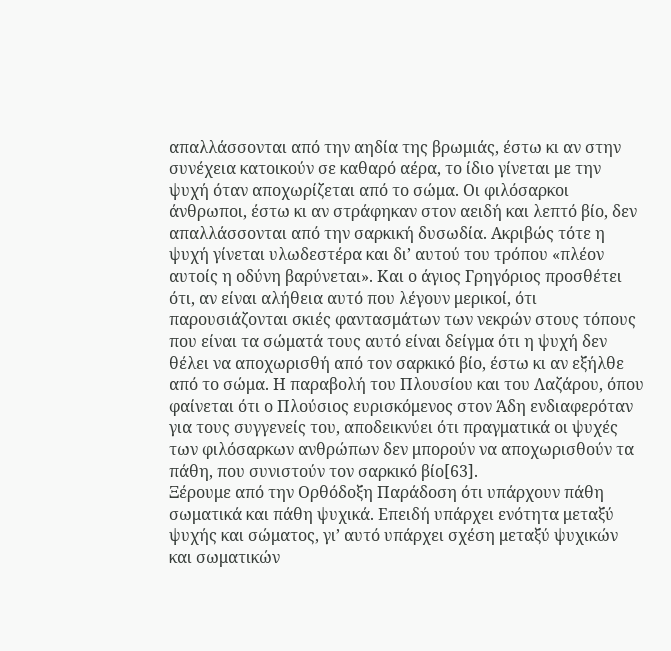απαλλάσσονται από την αηδία της βρωμιάς, έστω κι αν στην συνέχεια κατοικούν σε καθαρό αέρα, το ίδιο γίνεται με την ψυχή όταν αποχωρίζεται από το σώμα. Οι φιλόσαρκοι άνθρωποι, έστω κι αν στράφηκαν στον αειδή και λεπτό βίο, δεν απαλλάσσονται από την σαρκική δυσωδία. Ακριβώς τότε η ψυχή γίνεται υλωδεστέρα και δι’ αυτού του τρόπου «πλέον αυτοίς η οδύνη βαρύνεται». Και ο άγιος Γρηγόριος προσθέτει ότι, αν είναι αλήθεια αυτό που λέγουν μερικοί, ότι παρουσιάζονται σκιές φαντασμάτων των νεκρών στους τόπους που είναι τα σώματά τους αυτό είναι δείγμα ότι η ψυχή δεν θέλει να αποχωρισθή από τον σαρκικό βίο, έστω κι αν εξήλθε από το σώμα. Η παραβολή του Πλουσίου και του Λαζάρου, όπου φαίνεται ότι ο Πλούσιος ευρισκόμενος στον Άδη ενδιαφερόταν για τους συγγενείς του, αποδεικνύει ότι πραγματικά οι ψυχές των φιλόσαρκων ανθρώπων δεν μπορούν να αποχωρισθούν τα πάθη, που συνιστούν τον σαρκικό βίο[63].
Ξέρουμε από την Ορθόδοξη Παράδοση ότι υπάρχουν πάθη σωματικά και πάθη ψυχικά. Επειδή υπάρχει ενότητα μεταξύ ψυχής και σώματος, γι’ αυτό υπάρχει σχέση μεταξύ ψυχικών και σωματικών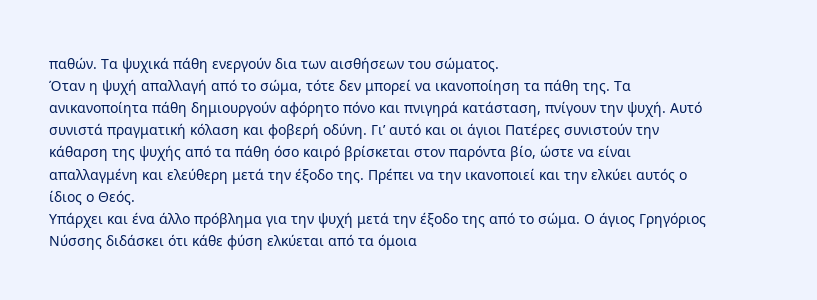παθών. Τα ψυχικά πάθη ενεργούν δια των αισθήσεων του σώματος.
Όταν η ψυχή απαλλαγή από το σώμα, τότε δεν μπορεί να ικανοποίηση τα πάθη της. Τα ανικανοποίητα πάθη δημιουργούν αφόρητο πόνο και πνιγηρά κατάσταση, πνίγουν την ψυχή. Αυτό συνιστά πραγματική κόλαση και φοβερή οδύνη. Γι’ αυτό και οι άγιοι Πατέρες συνιστούν την κάθαρση της ψυχής από τα πάθη όσο καιρό βρίσκεται στον παρόντα βίο, ώστε να είναι απαλλαγμένη και ελεύθερη μετά την έξοδο της. Πρέπει να την ικανοποιεί και την ελκύει αυτός ο ίδιος ο Θεός.
Υπάρχει και ένα άλλο πρόβλημα για την ψυχή μετά την έξοδο της από το σώμα. Ο άγιος Γρηγόριος Νύσσης διδάσκει ότι κάθε φύση ελκύεται από τα όμοια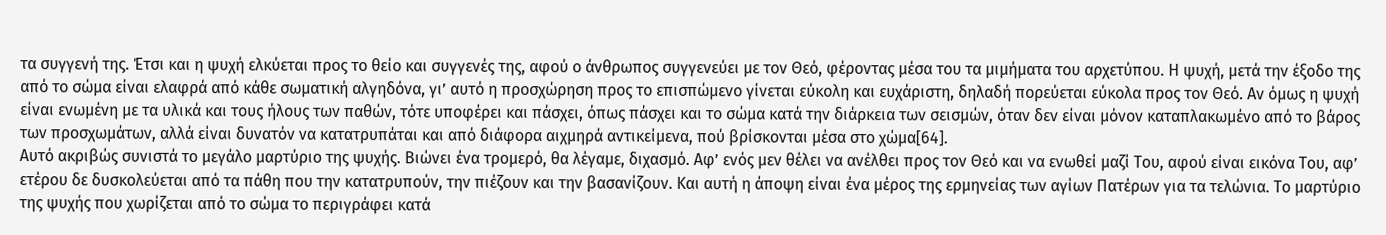τα συγγενή της. Έτσι και η ψυχή ελκύεται προς το θείο και συγγενές της, αφού ο άνθρωπος συγγενεύει με τον Θεό, φέροντας μέσα του τα μιμήματα του αρχετύπου. Η ψυχή, μετά την έξοδο της από το σώμα είναι ελαφρά από κάθε σωματική αλγηδόνα, γι’ αυτό η προσχώρηση προς το επισπώμενο γίνεται εύκολη και ευχάριστη, δηλαδή πορεύεται εύκολα προς τον Θεό. Αν όμως η ψυχή είναι ενωμένη με τα υλικά και τους ήλους των παθών, τότε υποφέρει και πάσχει, όπως πάσχει και το σώμα κατά την διάρκεια των σεισμών, όταν δεν είναι μόνον καταπλακωμένο από το βάρος των προσχωμάτων, αλλά είναι δυνατόν να κατατρυπάται και από διάφορα αιχμηρά αντικείμενα, πού βρίσκονται μέσα στο χώμα[64].
Αυτό ακριβώς συνιστά το μεγάλο μαρτύριο της ψυχής. Βιώνει ένα τρομερό, θα λέγαμε, διχασμό. Αφ’ ενός μεν θέλει να ανέλθει προς τον Θεό και να ενωθεί μαζί Του, αφού είναι εικόνα Του, αφ’ ετέρου δε δυσκολεύεται από τα πάθη που την κατατρυπούν, την πιέζουν και την βασανίζουν. Και αυτή η άποψη είναι ένα μέρος της ερμηνείας των αγίων Πατέρων για τα τελώνια. Το μαρτύριο της ψυχής που χωρίζεται από το σώμα το περιγράφει κατά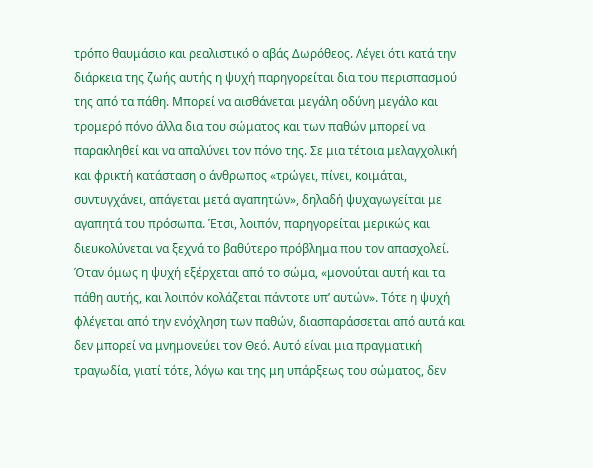τρόπο θαυμάσιο και ρεαλιστικό ο αβάς Δωρόθεος. Λέγει ότι κατά την διάρκεια της ζωής αυτής η ψυχή παρηγορείται δια του περισπασμού της από τα πάθη. Μπορεί να αισθάνεται μεγάλη οδύνη μεγάλο και τρομερό πόνο άλλα δια του σώματος και των παθών μπορεί να παρακληθεί και να απαλύνει τον πόνο της. Σε μια τέτοια μελαγχολική και φρικτή κατάσταση ο άνθρωπος «τρώγει, πίνει, κοιμάται, συντυγχάνει, απάγεται μετά αγαπητών», δηλαδή ψυχαγωγείται με αγαπητά του πρόσωπα. Έτσι, λοιπόν, παρηγορείται μερικώς και διευκολύνεται να ξεχνά το βαθύτερο πρόβλημα που τον απασχολεί. Όταν όμως η ψυχή εξέρχεται από το σώμα, «μονούται αυτή και τα πάθη αυτής, και λοιπόν κολάζεται πάντοτε υπ’ αυτών». Τότε η ψυχή φλέγεται από την ενόχληση των παθών, διασπαράσσεται από αυτά και δεν μπορεί να μνημονεύει τον Θεό. Αυτό είναι μια πραγματική τραγωδία, γιατί τότε, λόγω και της μη υπάρξεως του σώματος, δεν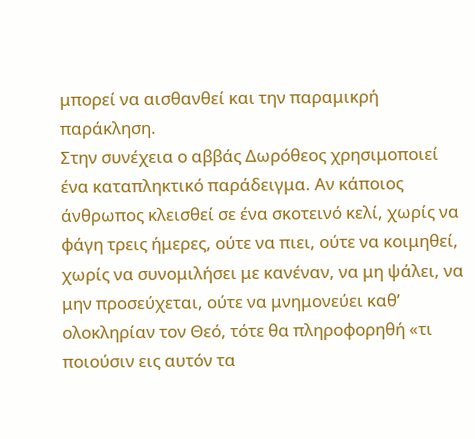μπορεί να αισθανθεί και την παραμικρή παράκληση.
Στην συνέχεια ο αββάς Δωρόθεος χρησιμοποιεί ένα καταπληκτικό παράδειγμα. Αν κάποιος άνθρωπος κλεισθεί σε ένα σκοτεινό κελί, χωρίς να φάγη τρεις ήμερες, ούτε να πιει, ούτε να κοιμηθεί, χωρίς να συνομιλήσει με κανέναν, να μη ψάλει, να μην προσεύχεται, ούτε να μνημονεύει καθ’ ολοκληρίαν τον Θεό, τότε θα πληροφορηθή «τι ποιούσιν εις αυτόν τα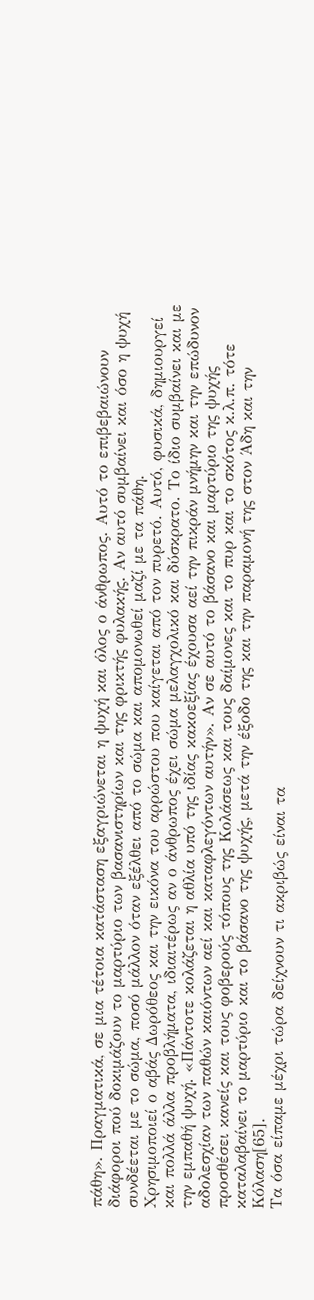πάθη». Πραγματικά, σε μια τέτοια κατάσταση εξαγριώνεται η ψυχή και όλος ο άνθρωπος. Αυτό το επιβεβαιώνουν διάφοροι πού δοκιμάζουν το μαρτύριο των βασανιστηρίων και της φρικτής φυλακής. Αν αυτό συμβαίνει και όσο η ψυχή συνδέεται με το σώμα, ποσό μάλλον όταν εξέλθει από το σώμα και απομονωθεί μαζί με τα πάθη.
Χρησιμοποιεί ο αβάς Δωρόθεος και την εικόνα του αρρώστου που καίγεται από τον πυρετό. Αυτό, φυσικά, δημιουργεί και πολλά άλλα προβλήματα, ιδιαιτέρως αν ο άνθρωπος έχει σώμα μελαγχολικό και δύσκρατο. Το ίδιο συμβαίνει και με την εμπαθή ψυχή. «Πάντοτε κολάζεται η αθλία υπό της ιδίας κακοεξίας έχουσα αεί την πικράν μνήμην και την επώδυνον αδολεσχίαν των παθών καιόντων αεί και καταφλεγόντων αυτήν». Αν σε αυτό το βάσανο και μαρτύριο της ψυχής προσθέσει κανείς και τους φοβερούς τόπους της Κολάσεως και τους δαίμονες και το πυρ και το σκότος κ.λ.π. τότε καταλαβαίνει το μαρτύριο και το βάσανο της ψυχής, μετά την έξοδο της και την παραμονή της στον Άδη και την Κόλαση[65].
Τα όσα είπαμε μέχρι τώρα δείχνουν τι ακριβώς είναι τα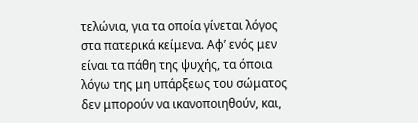τελώνια, για τα οποία γίνεται λόγος στα πατερικά κείμενα. Αφ’ ενός μεν είναι τα πάθη της ψυχής, τα όποια λόγω της μη υπάρξεως του σώματος δεν μπορούν να ικανοποιηθούν, και,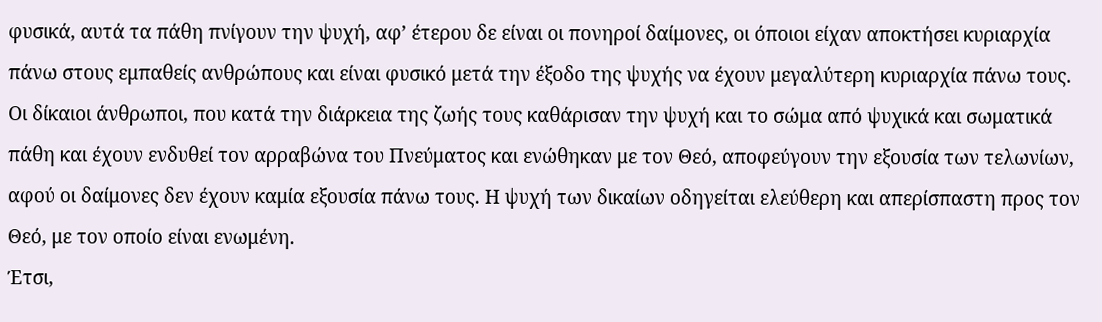φυσικά, αυτά τα πάθη πνίγουν την ψυχή, αφ’ έτερου δε είναι οι πονηροί δαίμονες, οι όποιοι είχαν αποκτήσει κυριαρχία πάνω στους εμπαθείς ανθρώπους και είναι φυσικό μετά την έξοδο της ψυχής να έχουν μεγαλύτερη κυριαρχία πάνω τους. Οι δίκαιοι άνθρωποι, που κατά την διάρκεια της ζωής τους καθάρισαν την ψυχή και το σώμα από ψυχικά και σωματικά πάθη και έχουν ενδυθεί τον αρραβώνα του Πνεύματος και ενώθηκαν με τον Θεό, αποφεύγουν την εξουσία των τελωνίων, αφού οι δαίμονες δεν έχουν καμία εξουσία πάνω τους. Η ψυχή των δικαίων οδηγείται ελεύθερη και απερίσπαστη προς τον Θεό, με τον οποίο είναι ενωμένη.
Έτσι,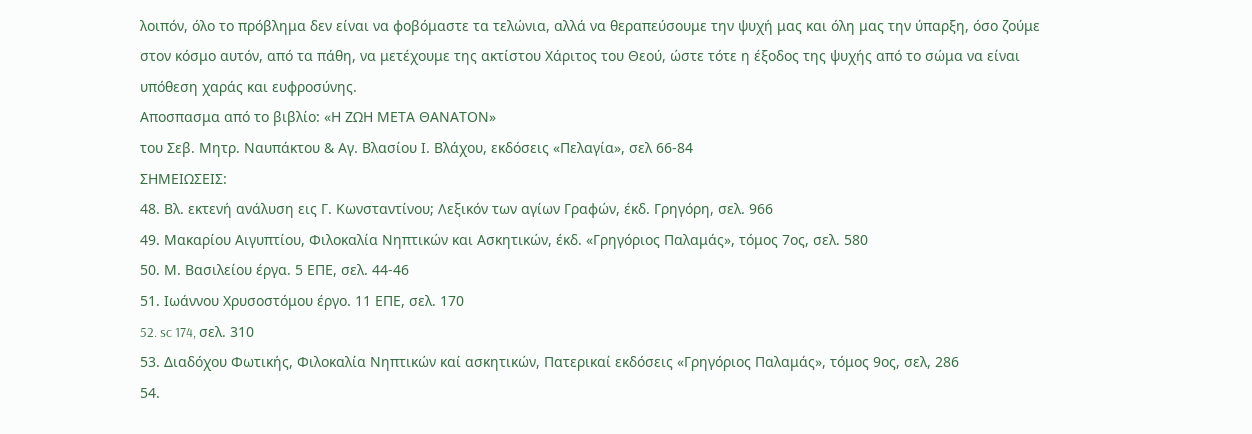λοιπόν, όλο το πρόβλημα δεν είναι να φοβόμαστε τα τελώνια, αλλά να θεραπεύσουμε την ψυχή μας και όλη μας την ύπαρξη, όσο ζούμε στον κόσμο αυτόν, από τα πάθη, να μετέχουμε της ακτίστου Χάριτος του Θεού, ώστε τότε η έξοδος της ψυχής από το σώμα να είναι υπόθεση χαράς και ευφροσύνης.
Αποσπασμα από το βιβλίο: «Η ΖΩΗ ΜΕΤΑ ΘΑΝΑΤΟΝ»
του Σεβ. Μητρ. Ναυπάκτου & Αγ. Βλασίου Ι. Βλάχου, εκδόσεις «Πελαγία», σελ 66-84
ΣΗΜΕΙΩΣΕΙΣ:
48. Βλ. εκτενή ανάλυση εις Γ. Κωνσταντίνου; Λεξικόν των αγίων Γραφών, έκδ. Γρηγόρη, σελ. 966
49. Μακαρίου Αιγυπτίου, Φιλοκαλία Νηπτικών και Ασκητικών, έκδ. «Γρηγόριος Παλαμάς», τόμος 7ος, σελ. 580
50. Μ. Βασιλείου έργα. 5 ΕΠΕ, σελ. 44-46
51. Ιωάννου Χρυσοστόμου έργο. 11 ΕΠΕ, σελ. 170
52. sc 174, σελ. 310
53. Διαδόχου Φωτικής, Φιλοκαλία Νηπτικών καί ασκητικών, Πατερικαί εκδόσεις «Γρηγόριος Παλαμάς», τόμος 9ος, σελ, 286
54.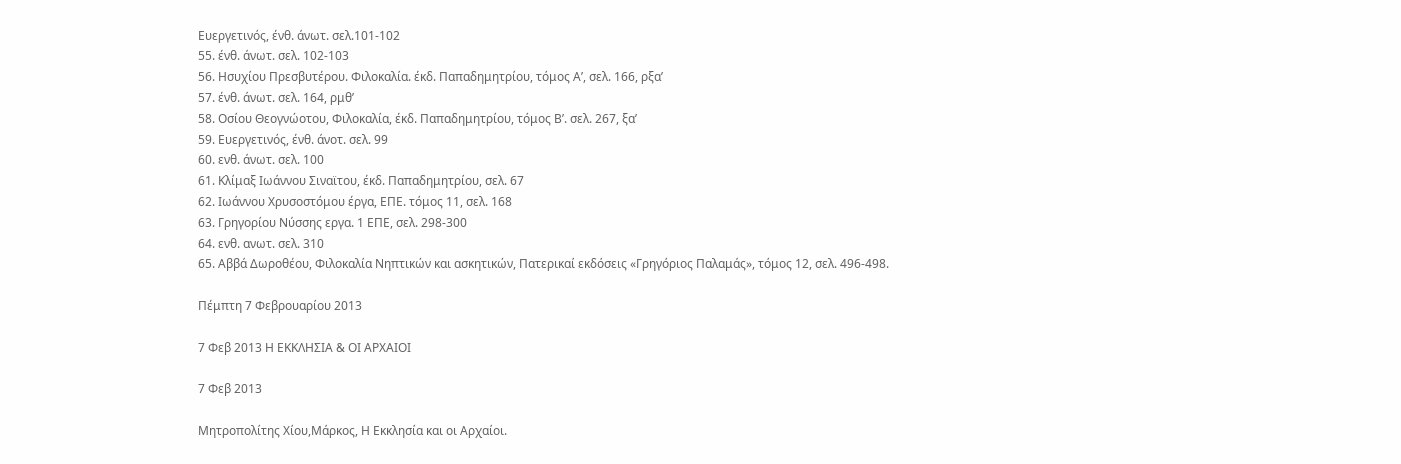Ευεργετινός, ένθ. άνωτ. σελ.101-102
55. ένθ. άνωτ. σελ. 102-103
56. Ησυχίου Πρεσβυτέρου. Φιλοκαλία. έκδ. Παπαδημητρίου, τόμος Α’, σελ. 166, ρξα’
57. ένθ. άνωτ. σελ. 164, ρμθ’
58. Οσίου Θεογνώοτου, Φιλοκαλία, έκδ. Παπαδημητρίου, τόμος Β’. σελ. 267, ξα’
59. Ευεργετινός, ένθ. άνοτ. σελ. 99
60. ενθ. άνωτ. σελ. 100
61. Κλίμαξ Ιωάννου Σιναϊτου, έκδ. Παπαδημητρίου, σελ. 67
62. Ιωάννου Χρυσοστόμου έργα, ΕΠΕ. τόμος 11, σελ. 168
63. Γρηγορίου Νύσσης εργα. 1 ΕΠΕ, σελ. 298-300
64. ενθ. ανωτ. σελ. 310
65. Αββά Δωροθέου, Φιλοκαλία Νηπτικών και ασκητικών, Πατερικαί εκδόσεις «Γρηγόριος Παλαμάς», τόμος 12, σελ. 496-498.

Πέμπτη 7 Φεβρουαρίου 2013

7 Φεβ 2013 Η ΕΚΚΛΗΣΙΑ & ΟΙ ΑΡΧΑΙΟΙ

7 Φεβ 2013

Μητροπολίτης Χίου,Μάρκος, Η Εκκλησία και οι Αρχαίοι.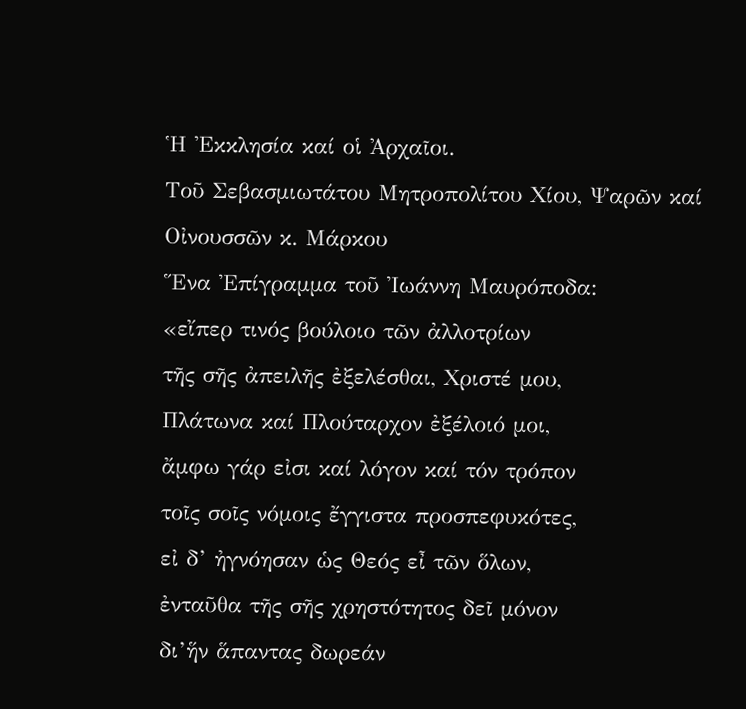Ἡ Ἐκκλησία καί οἱ Ἀρχαῖοι.
Τοῦ Σεβασμιωτάτου Μητροπολίτου Χίου, Ψαρῶν καί Οἰνουσσῶν κ. Μάρκου
Ἕνα Ἐπίγραμμα τοῦ Ἰωάννη Μαυρόποδα:
«εἴπερ τινός βούλοιο τῶν ἀλλοτρίων
τῆς σῆς ἀπειλῆς ἐξελέσθαι, Χριστέ μου,
Πλάτωνα καί Πλούταρχον ἐξέλοιό μοι,
ἄμφω γάρ εἰσι καί λόγον καί τόν τρόπον
τοῖς σοῖς νόμοις ἔγγιστα προσπεφυκότες,
εἰ δ’ ἠγνόησαν ὡς Θεός εἶ τῶν ὅλων,
ἐνταῦθα τῆς σῆς χρηστότητος δεῖ μόνον
δι’ἥν ἅπαντας δωρεάν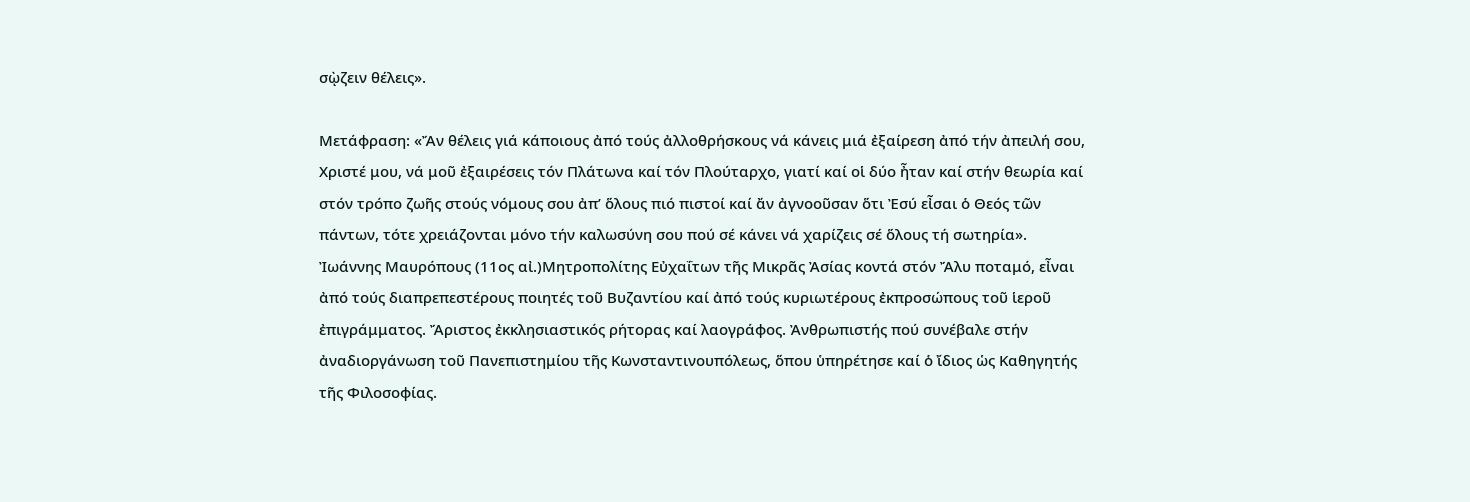σῲζειν θέλεις».

Μετάφραση: «Ἄν θέλεις γιά κάποιους ἀπό τούς ἀλλοθρήσκους νά κάνεις μιά ἐξαίρεση ἀπό τήν ἀπειλή σου, Χριστέ μου, νά μοῦ ἐξαιρέσεις τόν Πλάτωνα καί τόν Πλούταρχο, γιατί καί οἱ δύο ἦταν καί στήν θεωρία καί στόν τρόπο ζωῆς στούς νόμους σου ἀπ’ ὅλους πιό πιστοί καί ἄν ἀγνοοῦσαν ὅτι Ἐσύ εἶσαι ὁ Θεός τῶν πάντων, τότε χρειάζονται μόνο τήν καλωσύνη σου πού σέ κάνει νά χαρίζεις σέ ὅλους τή σωτηρία».
Ἰωάννης Μαυρόπους (11ος αἰ.)Μητροπολίτης Εὐχαΐτων τῆς Μικρᾶς Ἀσίας κοντά στόν Ἄλυ ποταμό, εἶναι ἀπό τούς διαπρεπεστέρους ποιητές τοῦ Βυζαντίου καί ἀπό τούς κυριωτέρους ἐκπροσώπους τοῦ ἱεροῦ ἐπιγράμματος. Ἄριστος ἐκκλησιαστικός ρήτορας καί λαογράφος. Ἀνθρωπιστής πού συνέβαλε στήν ἀναδιοργάνωση τοῦ Πανεπιστημίου τῆς Κωνσταντινουπόλεως, ὅπου ὑπηρέτησε καί ὁ ἴδιος ὡς Καθηγητής τῆς Φιλοσοφίας.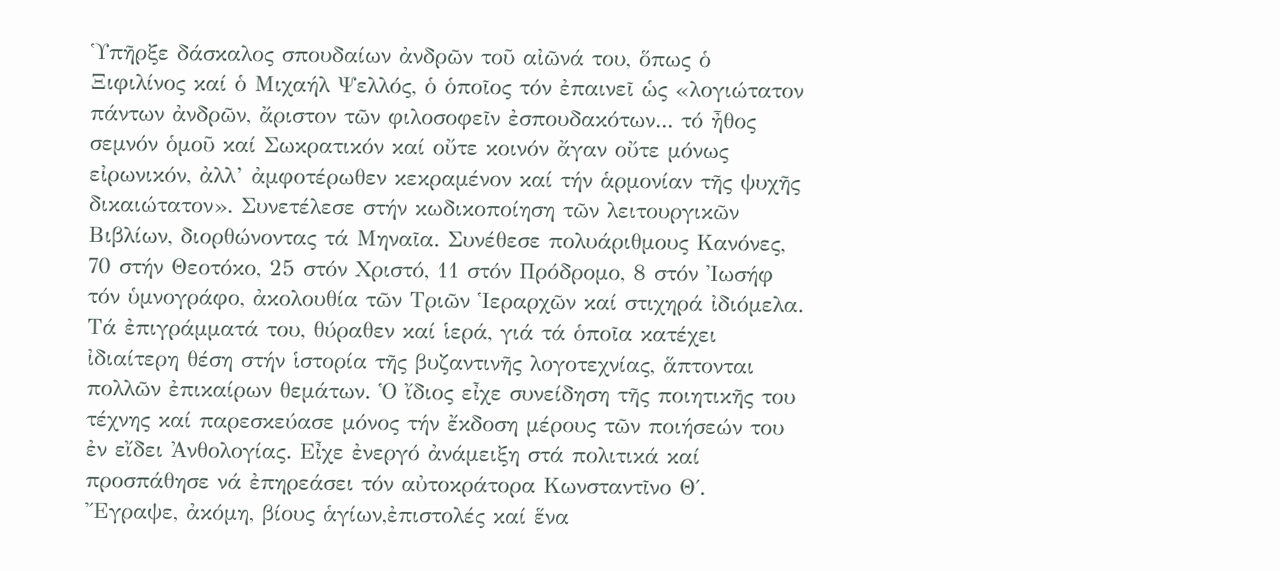Ὑπῆρξε δάσκαλος σπουδαίων ἀνδρῶν τοῦ αἰῶνά του, ὅπως ὁ Ξιφιλίνος καί ὁ Μιχαήλ Ψελλός, ὁ ὁποῖος τόν ἐπαινεῖ ὡς «λογιώτατον πάντων ἀνδρῶν, ἄριστον τῶν φιλοσοφεῖν ἐσπουδακότων... τό ἦθος σεμνόν ὁμοῦ καί Σωκρατικόν καί οὔτε κοινόν ἄγαν οὔτε μόνως εἰρωνικόν, ἀλλ’ ἀμφοτέρωθεν κεκραμένον καί τήν ἁρμονίαν τῆς ψυχῆς δικαιώτατον». Συνετέλεσε στήν κωδικοποίηση τῶν λειτουργικῶν Βιβλίων, διορθώνοντας τά Μηναῖα. Συνέθεσε πολυάριθμους Κανόνες, 70 στήν Θεοτόκο, 25 στόν Χριστό, 11 στόν Πρόδρομο, 8 στόν Ἰωσήφ τόν ὑμνογράφο, ἀκολουθία τῶν Τριῶν Ἱεραρχῶν καί στιχηρά ἰδιόμελα. Τά ἐπιγράμματά του, θύραθεν καί ἱερά, γιά τά ὁποῖα κατέχει ἰδιαίτερη θέση στήν ἱστορία τῆς βυζαντινῆς λογοτεχνίας, ἅπτονται πολλῶν ἐπικαίρων θεμάτων. Ὁ ἴδιος εἶχε συνείδηση τῆς ποιητικῆς του τέχνης καί παρεσκεύασε μόνος τήν ἔκδοση μέρους τῶν ποιήσεών του ἐν εἴδει Ἀνθολογίας. Εἶχε ἐνεργό ἀνάμειξη στά πολιτικά καί προσπάθησε νά ἐπηρεάσει τόν αὐτοκράτορα Κωνσταντῖνο Θ΄. Ἔγραψε, ἀκόμη, βίους ἁγίων,ἐπιστολές καί ἕνα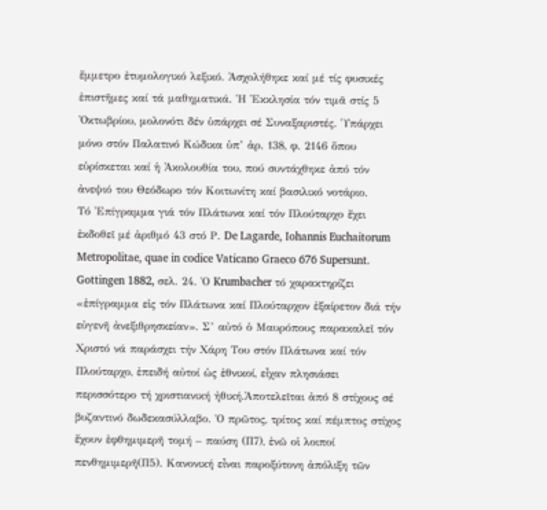ἔμμετρο ἐτυμολογικό λεξικό. Ἀσχολήθηκε καί μέ τίς φυσικές ἐπιστῆμες καί τά μαθηματικά. Ἡ Ἐκκλησία τόν τιμᾶ στίς 5 Ὀκτωβρίου, μολονότι δέν ὑπάρχει σέ Συναξαριστές. Ὑπάρχει μόνο στόν Παλατινό Κώδικα ὑπ’ ἀρ. 138, φ. 2146 ὅπου εὑρίσκεται καί ἡ Ἀκολουθία του, πού συντάχθηκε ἀπό τόν ἀνεψιό του Θεόδωρο τόν Κοιτωνίτη καί βασιλικό νοτάριο.
Τό Ἐπίγραμμα γιά τόν Πλάτωνα καί τόν Πλούταρχο ἔχει ἐκδοθεῖ μέ ἀριθμό 43 στό Ρ. De Lagarde, Iohannis Euchaitorum Metropolitae, quae in codice Vaticano Graeco 676 Supersunt. Gottingen 1882, σελ. 24. Ὁ Krumbacher τό χαρακτηρίζει «ἐπίγραμμα εἰς τόν Πλάτωνα καί Πλούταρχον ἐξαίρετον διά τήν εὐγενῆ ἀνεξιθρησκείαν». Σ’ αὐτό ὁ Μαυρόπους παρακαλεῖ τόν Χριστό νά παράσχει τήν Χάρη Του στόν Πλάτωνα καί τόν Πλούταρχο, ἐπειδή αὐτοί ὡς ἐθνικοί, εἶχαν πλησιάσει περισσότερο τή χριστιανική ἠθική.Ἀποτελεῖται ἀπό 8 στίχους σέ βυζαντινό δωδεκασύλλαβο. Ὁ πρῶτος, τρίτος καί πέμπτος στίχος ἔχουν ἐφθημιμερῆ τομή – παύση (Π7), ἐνῶ οἱ λοιποί πενθημιμερῆ(Π5). Κανονική εἶναι παροξύτονη ἀπόλιξη τῶν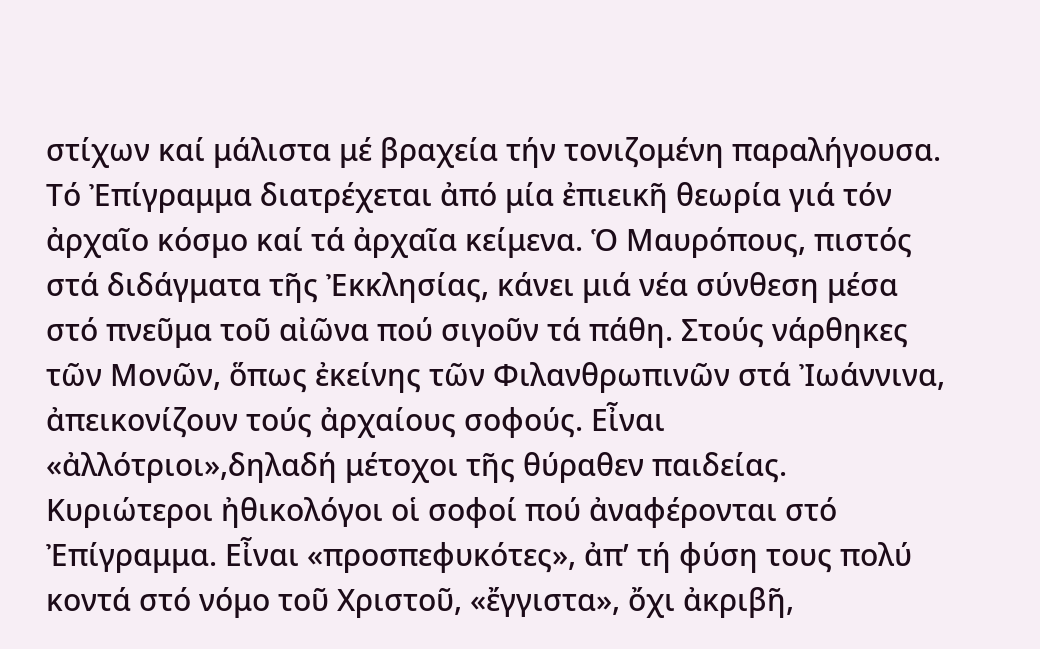στίχων καί μάλιστα μέ βραχεία τήν τονιζομένη παραλήγουσα. Τό Ἐπίγραμμα διατρέχεται ἀπό μία ἐπιεικῆ θεωρία γιά τόν ἀρχαῖο κόσμο καί τά ἀρχαῖα κείμενα. Ὁ Μαυρόπους, πιστός στά διδάγματα τῆς Ἐκκλησίας, κάνει μιά νέα σύνθεση μέσα στό πνεῦμα τοῦ αἰῶνα πού σιγοῦν τά πάθη. Στούς νάρθηκες τῶν Μονῶν, ὅπως ἐκείνης τῶν Φιλανθρωπινῶν στά Ἰωάννινα, ἀπεικονίζουν τούς ἀρχαίους σοφούς. Εἶναι «ἀλλότριοι»,δηλαδή μέτοχοι τῆς θύραθεν παιδείας. Κυριώτεροι ἠθικολόγοι οἱ σοφοί πού ἀναφέρονται στό Ἐπίγραμμα. Εἶναι «προσπεφυκότες», ἀπ’ τή φύση τους πολύ κοντά στό νόμο τοῦ Χριστοῦ, «ἔγγιστα», ὄχι ἀκριβῆ,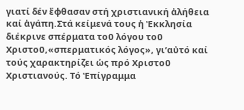γιατί δέν ἔφθασαν στή χριστιανική ἀλήθεια καί ἀγάπη.Στά κείμενά τους ἡ Ἐκκλησία διέκρινε σπέρματα τοῦ λόγου τοῦ Χριστοῦ,«σπερματικός λόγος», γι’αὐτό καί τούς χαρακτηρίζει ὡς πρό Χριστοῦ Χριστιανούς. Τό Ἐπίγραμμα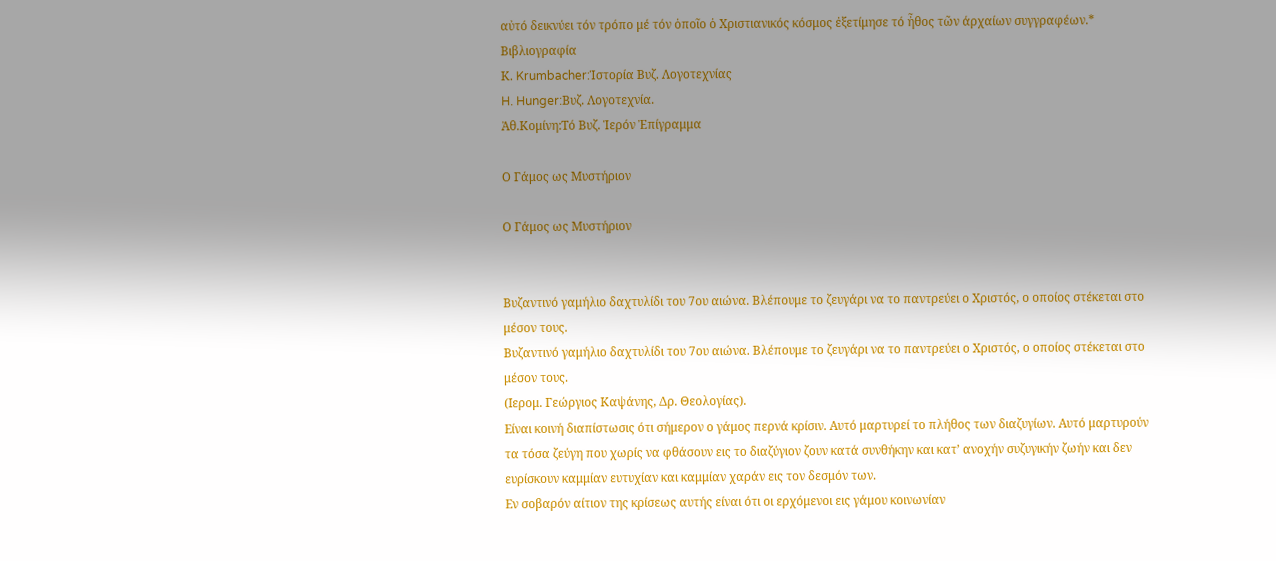αὐτό δεικνύει τόν τρόπο μέ τόν ὁποῖο ὁ Χριστιανικός κόσμος ἐξετίμησε τό ἦθος τῶν άρχαίων συγγραφέων.*
Βιβλιογραφία
Κ. Krumbacher:Ἱστορία Βυζ. Λογοτεχνίας
H. Hunger:Βυζ. Λογοτεχνία.
Ἀθ.Κομίνη:Τό Βυζ. Ἱερόν Ἐπίγραμμα

Ο Γάμος ως Μυστήριον

Ο Γάμος ως Μυστήριον


Βυζαντινό γαμήλιο δαχτυλίδι του 7ου αιώνα. Βλέπουμε το ζευγάρι να το παντρεύει ο Χριστός, ο οποίος στέκεται στο μέσον τους.
Βυζαντινό γαμήλιο δαχτυλίδι του 7ου αιώνα. Βλέπουμε το ζευγάρι να το παντρεύει ο Χριστός, ο οποίος στέκεται στο μέσον τους.
(Ιερομ. Γεώργιος Καψάνης, Δρ. Θεολογίας).
Είναι κοινή διαπίστωσις ότι σήμερον ο γάμος περνά κρίσιν. Αυτό μαρτυρεί το πλήθος των διαζυγίων. Αυτό μαρτυρούν τα τόσα ζεύγη που χωρίς να φθάσουν εις το διαζύγιον ζουν κατά συνθήκην και κατ’ ανοχήν συζυγικήν ζωήν και δεν ευρίσκουν καμμίαν ευτυχίαν και καμμίαν χαράν εις τον δεσμόν των.
Εν σοβαρόν αίτιον της κρίσεως αυτής είναι ότι οι ερχόμενοι εις γάμου κοινωνίαν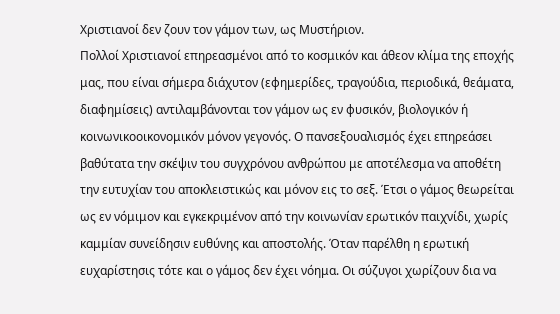Χριστιανοί δεν ζουν τον γάμον των, ως Μυστήριον.
Πολλοί Χριστιανοί επηρεασμένοι από το κοσμικόν και άθεον κλίμα της εποχής μας, που είναι σήμερα διάχυτον (εφημερίδες, τραγούδια, περιοδικά, θεάματα, διαφημίσεις) αντιλαμβάνονται τον γάμον ως εν φυσικόν, βιολογικόν ή κοινωνικοοικονομικόν μόνον γεγονός. Ο πανσεξουαλισμός έχει επηρεάσει βαθύτατα την σκέψιν του συγχρόνου ανθρώπου με αποτέλεσμα να αποθέτη την ευτυχίαν του αποκλειστικώς και μόνον εις το σεξ. Έτσι ο γάμος θεωρείται ως εν νόμιμον και εγκεκριμένον από την κοινωνίαν ερωτικόν παιχνίδι, χωρίς καμμίαν συνείδησιν ευθύνης και αποστολής. Όταν παρέλθη η ερωτική ευχαρίστησις τότε και ο γάμος δεν έχει νόημα. Οι σύζυγοι χωρίζουν δια να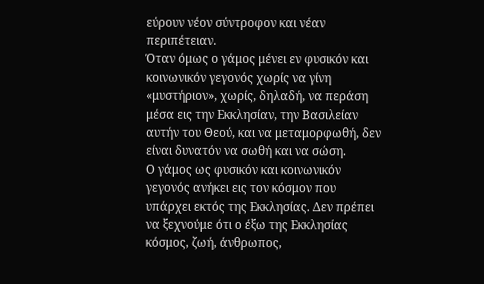εύρουν νέον σύντροφον και νέαν περιπέτειαν.
Όταν όμως ο γάμος μένει εν φυσικόν και κοινωνικόν γεγονός χωρίς να γίνη «μυστήριον», χωρίς, δηλαδή, να περάση μέσα εις την Εκκλησίαν, την Βασιλείαν αυτήν του Θεού, και να μεταμορφωθή, δεν είναι δυνατόν να σωθή και να σώση.
Ο γάμος ως φυσικόν και κοινωνικόν γεγονός ανήκει εις τον κόσμον που υπάρχει εκτός της Εκκλησίας. Δεν πρέπει να ξεχνούμε ότι ο έξω της Εκκλησίας κόσμος, ζωή, άνθρωπος,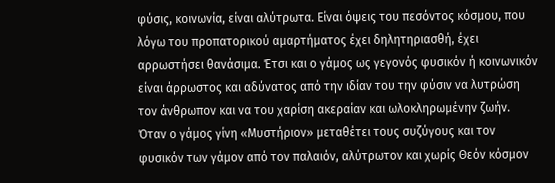φύσις, κοινωνία, είναι αλύτρωτα. Είναι όψεις του πεσόντος κόσμου, που λόγω του προπατορικού αμαρτήματος έχει δηλητηριασθή, έχει αρρωστήσει θανάσιμα. Έτσι και ο γάμος ως γεγονός φυσικόν ή κοινωνικόν είναι άρρωστος και αδύνατος από την ιδίαν του την φύσιν να λυτρώση τον άνθρωπον και να του χαρίση ακεραίαν και ωλοκληρωμένην ζωήν.
Όταν ο γάμος γίνη «Μυστήριον» μεταθέτει τους συζύγους και τον φυσικόν των γάμον από τον παλαιόν, αλύτρωτον και χωρίς Θεόν κόσμον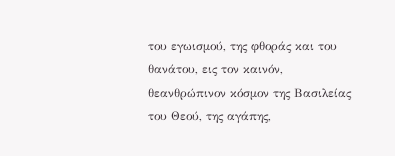του εγωισμού, της φθοράς και του θανάτου, εις τον καινόν, θεανθρώπινον κόσμον της Βασιλείας του Θεού, της αγάπης,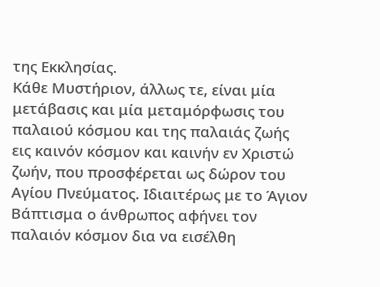της Εκκλησίας.
Κάθε Μυστήριον, άλλως τε, είναι μία μετάβασις και μία μεταμόρφωσις του παλαιού κόσμου και της παλαιάς ζωής εις καινόν κόσμον και καινήν εν Χριστώ ζωήν, που προσφέρεται ως δώρον του Αγίου Πνεύματος. Ιδιαιτέρως με το Άγιον Βάπτισμα ο άνθρωπος αφήνει τον παλαιόν κόσμον δια να εισέλθη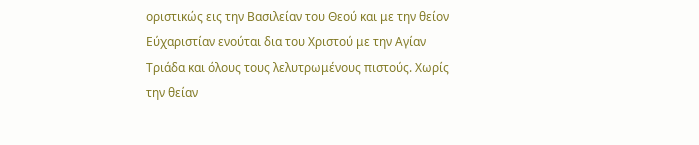οριστικώς εις την Βασιλείαν του Θεού και με την θείον Εύχαριστίαν ενούται δια του Χριστού με την Αγίαν Τριάδα και όλους τους λελυτρωμένους πιστούς. Χωρίς την θείαν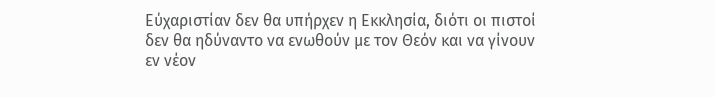Εύχαριστίαν δεν θα υπήρχεν η Εκκλησία, διότι οι πιστοί δεν θα ηδύναντο να ενωθούν με τον Θεόν και να γίνουν εν νέον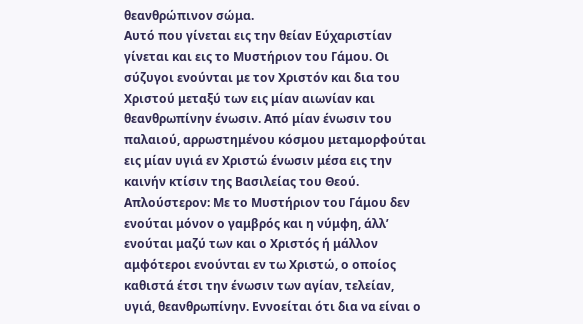θεανθρώπινον σώμα.
Αυτό που γίνεται εις την θείαν Εύχαριστίαν γίνεται και εις το Μυστήριον του Γάμου. Οι σύζυγοι ενούνται με τον Χριστόν και δια του Χριστού μεταξύ των εις μίαν αιωνίαν και θεανθρωπίνην ένωσιν. Από μίαν ένωσιν του παλαιού, αρρωστημένου κόσμου μεταμορφούται εις μίαν υγιά εν Χριστώ ένωσιν μέσα εις την καινήν κτίσιν της Βασιλείας του Θεού.
Απλούστερον: Με το Μυστήριον του Γάμου δεν ενούται μόνον ο γαμβρός και η νύμφη, άλλ’ ενούται μαζύ των και ο Χριστός ή μάλλον αμφότεροι ενούνται εν τω Χριστώ, ο οποίος καθιστά έτσι την ένωσιν των αγίαν, τελείαν, υγιά, θεανθρωπίνην. Εννοείται ότι δια να είναι ο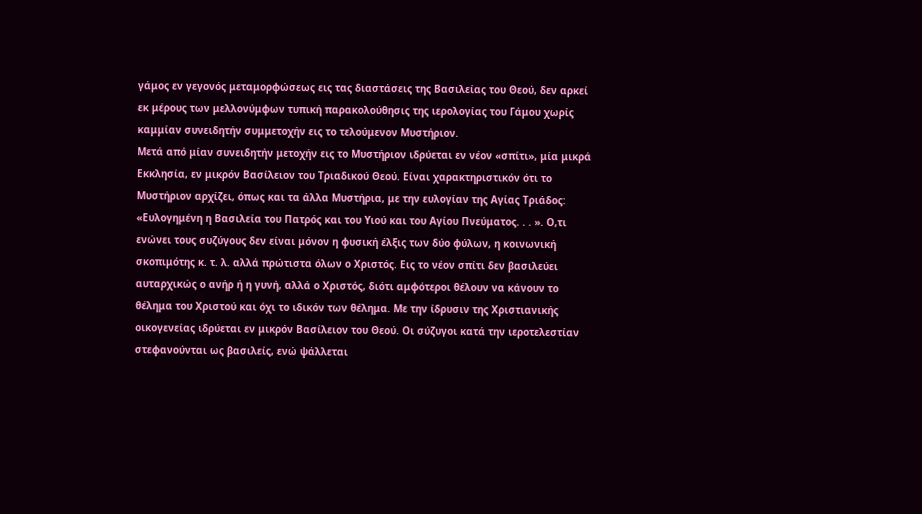γάμος εν γεγονός μεταμορφώσεως εις τας διαστάσεις της Βασιλείας του Θεού, δεν αρκεί εκ μέρους των μελλονύμφων τυπική παρακολούθησις της ιερολογίας του Γάμου χωρίς καμμίαν συνειδητήν συμμετοχήν εις το τελούμενον Μυστήριον.
Μετά από μίαν συνειδητήν μετοχήν εις το Μυστήριον ιδρύεται εν νέον «σπίτι», μία μικρά Εκκλησία, εν μικρόν Βασίλειον του Τριαδικού Θεού. Είναι χαρακτηριστικόν ότι το Μυστήριον αρχίζει, όπως και τα άλλα Μυστήρια, με την ευλογίαν της Αγίας Τριάδος: «Ευλογημένη η Βασιλεία του Πατρός και του Υιού και του Αγίου Πνεύματος. . . ». Ο,τι ενώνει τους συζύγους δεν είναι μόνον η φυσική έλξις των δύο φύλων, η κοινωνική σκοπιμότης κ. τ. λ. αλλά πρώτιστα όλων ο Χριστός. Εις το νέον σπίτι δεν βασιλεύει αυταρχικώς ο ανήρ ή η γυνή, αλλά ο Χριστός, διότι αμφότεροι θέλουν να κάνουν το θέλημα του Χριστού και όχι το ιδικόν των θέλημα. Με την ίδρυσιν της Χριστιανικής οικογενείας ιδρύεται εν μικρόν Βασίλειον του Θεού. Οι σύζυγοι κατά την ιεροτελεστίαν στεφανούνται ως βασιλείς, ενώ ψάλλεται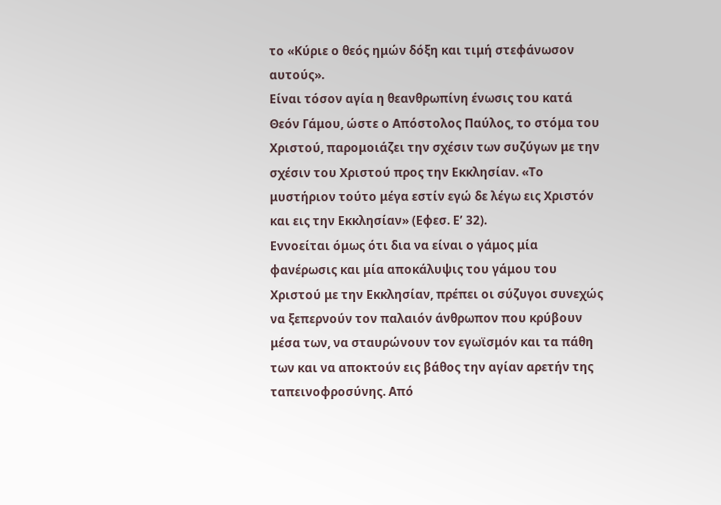το «Κύριε ο θεός ημών δόξη και τιμή στεφάνωσον αυτούς».
Είναι τόσον αγία η θεανθρωπίνη ένωσις του κατά Θεόν Γάμου, ώστε ο Απόστολος Παύλος, το στόμα του Χριστού, παρομοιάζει την σχέσιν των συζύγων με την σχέσιν του Χριστού προς την Εκκλησίαν. «Το μυστήριον τούτο μέγα εστίν εγώ δε λέγω εις Χριστόν και εις την Εκκλησίαν» (Εφεσ. Ε’ 32).
Εννοείται όμως ότι δια να είναι ο γάμος μία φανέρωσις και μία αποκάλυψις του γάμου του Χριστού με την Εκκλησίαν, πρέπει οι σύζυγοι συνεχώς να ξεπερνούν τον παλαιόν άνθρωπον που κρύβουν μέσα των, να σταυρώνουν τον εγωϊσμόν και τα πάθη των και να αποκτούν εις βάθος την αγίαν αρετήν της ταπεινοφροσύνης. Από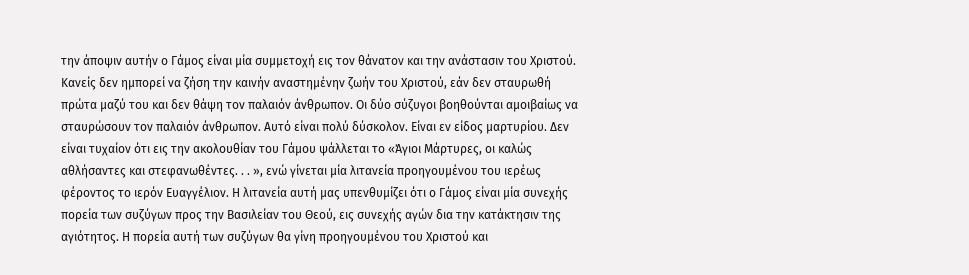την άποψιν αυτήν ο Γάμος είναι μία συμμετοχή εις τον θάνατον και την ανάστασιν του Χριστού.
Κανείς δεν ημπορεί να ζήση την καινήν αναστημένην ζωήν του Χριστού, εάν δεν σταυρωθή πρώτα μαζύ του και δεν θάψη τον παλαιόν άνθρωπον. Οι δύο σύζυγοι βοηθούνται αμοιβαίως να σταυρώσουν τον παλαιόν άνθρωπον. Αυτό είναι πολύ δύσκολον. Είναι εν είδος μαρτυρίου. Δεν είναι τυχαίον ότι εις την ακολουθίαν του Γάμου ψάλλεται το «Άγιοι Μάρτυρες, οι καλώς αθλήσαντες και στεφανωθέντες. . . », ενώ γίνεται μία λιτανεία προηγουμένου του ιερέως φέροντος το ιερόν Ευαγγέλιον. Η λιτανεία αυτή μας υπενθυμίζει ότι ο Γάμος είναι μία συνεχής πορεία των συζύγων προς την Βασιλείαν του Θεού, εις συνεχής αγών δια την κατάκτησιν της αγιότητος. Η πορεία αυτή των συζύγων θα γίνη προηγουμένου του Χριστού και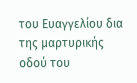του Ευαγγελίου δια της μαρτυρικής οδού του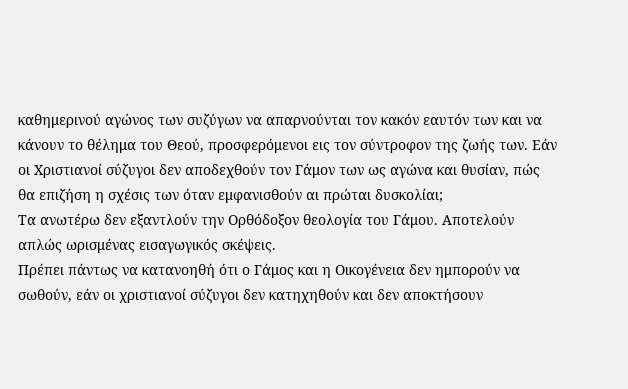καθημερινού αγώνος των συζύγων να απαρνούνται τον κακόν εαυτόν των και να κάνουν το θέλημα του Θεού, προσφερόμενοι εις τον σύντροφον της ζωής των. Εάν οι Χριστιανοί σύζυγοι δεν αποδεχθούν τον Γάμον των ως αγώνα και θυσίαν, πώς θα επιζήση η σχέσις των όταν εμφανισθούν αι πρώται δυσκολίαι;
Τα ανωτέρω δεν εξαντλούν την Ορθόδοξον θεολογία του Γάμου. Αποτελούν απλώς ωρισμένας εισαγωγικός σκέψεις.
Πρέπει πάντως να κατανοηθή ότι ο Γάμος και η Οικογένεια δεν ημπορούν να σωθούν, εάν οι χριστιανοί σύζυγοι δεν κατηχηθούν και δεν αποκτήσουν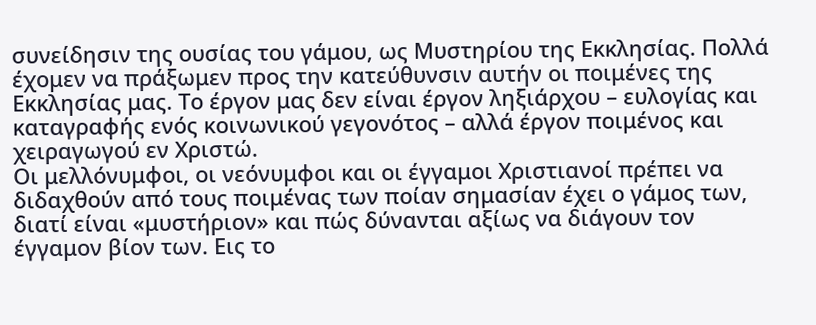συνείδησιν της ουσίας του γάμου, ως Μυστηρίου της Εκκλησίας. Πολλά έχομεν να πράξωμεν προς την κατεύθυνσιν αυτήν οι ποιμένες της Εκκλησίας μας. Το έργον μας δεν είναι έργον ληξιάρχου – ευλογίας και καταγραφής ενός κοινωνικού γεγονότος – αλλά έργον ποιμένος και χειραγωγού εν Χριστώ.
Οι μελλόνυμφοι, οι νεόνυμφοι και οι έγγαμοι Χριστιανοί πρέπει να διδαχθούν από τους ποιμένας των ποίαν σημασίαν έχει ο γάμος των, διατί είναι «μυστήριον» και πώς δύνανται αξίως να διάγουν τον έγγαμον βίον των. Εις το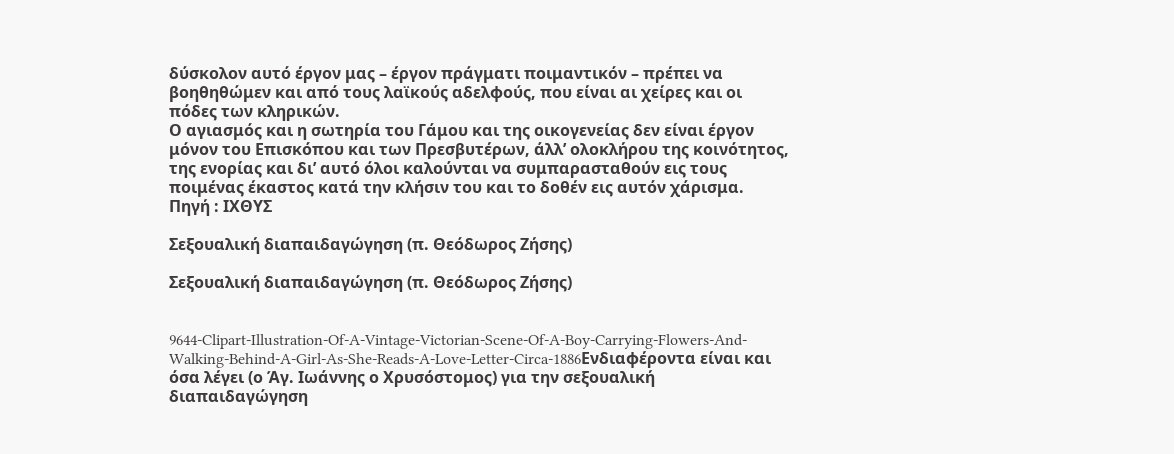δύσκολον αυτό έργον μας – έργον πράγματι ποιμαντικόν – πρέπει να βοηθηθώμεν και από τους λαϊκούς αδελφούς, που είναι αι χείρες και οι πόδες των κληρικών.
Ο αγιασμός και η σωτηρία του Γάμου και της οικογενείας δεν είναι έργον μόνον του Επισκόπου και των Πρεσβυτέρων, άλλ’ ολοκλήρου της κοινότητος, της ενορίας και δι’ αυτό όλοι καλούνται να συμπαρασταθούν εις τους ποιμένας έκαστος κατά την κλήσιν του και το δοθέν εις αυτόν χάρισμα.
Πηγή : ΙΧΘΥΣ

Σεξουαλική διαπαιδαγώγηση (π. Θεόδωρος Ζήσης)

Σεξουαλική διαπαιδαγώγηση (π. Θεόδωρος Ζήσης)


9644-Clipart-Illustration-Of-A-Vintage-Victorian-Scene-Of-A-Boy-Carrying-Flowers-And-Walking-Behind-A-Girl-As-She-Reads-A-Love-Letter-Circa-1886Ενδιαφέροντα είναι και όσα λέγει (ο Άγ. Ιωάννης ο Χρυσόστομος) για την σεξουαλική διαπαιδαγώγηση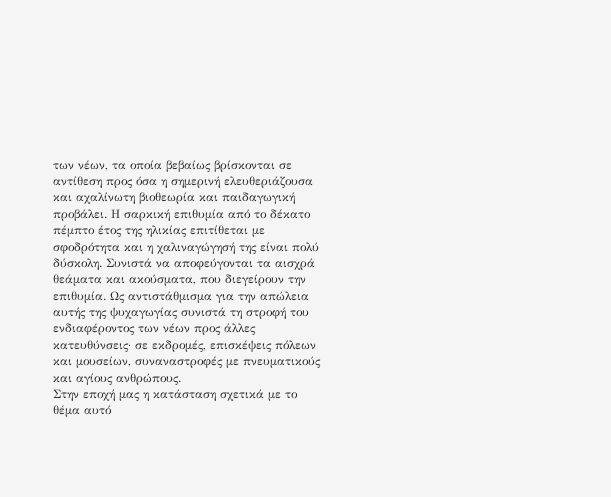των νέων, τα οποία βεβαίως βρίσκονται σε αντίθεση προς όσα η σημερινή ελευθεριάζουσα και αχαλίνωτη βιοθεωρία και παιδαγωγική προβάλει. Η σαρκική επιθυμία από το δέκατο πέμπτο έτος της ηλικίας επιτίθεται με σφοδρότητα και η χαλιναγώγησή της είναι πολύ δύσκολη. Συνιστά να αποφεύγονται τα αισχρά θεάματα και ακούσματα, που διεγείρουν την επιθυμία. Ως αντιστάθμισμα για την απώλεια αυτής της ψυχαγωγίας συνιστά τη στροφή του ενδιαφέροντος των νέων προς άλλες κατευθύνσεις· σε εκδρομές, επισκέψεις πόλεων και μουσείων, συναναστροφές με πνευματικούς και αγίους ανθρώπους.
Στην εποχή μας η κατάσταση σχετικά με το θέμα αυτό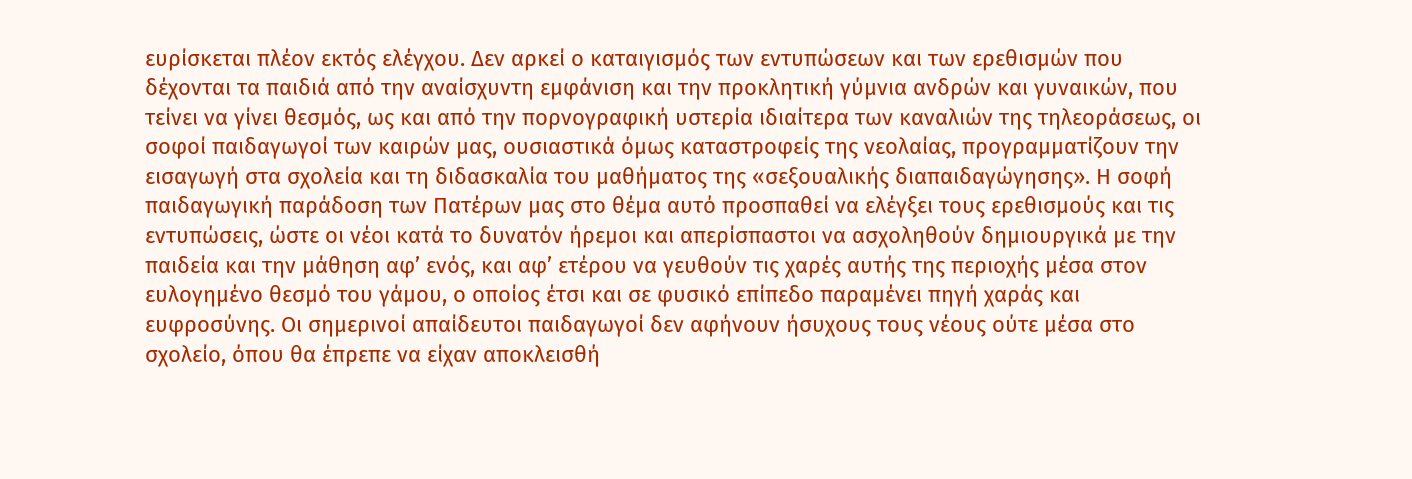ευρίσκεται πλέον εκτός ελέγχου. Δεν αρκεί ο καταιγισμός των εντυπώσεων και των ερεθισμών που δέχονται τα παιδιά από την αναίσχυντη εμφάνιση και την προκλητική γύμνια ανδρών και γυναικών, που τείνει να γίνει θεσμός, ως και από την πορνογραφική υστερία ιδιαίτερα των καναλιών της τηλεοράσεως, οι σοφοί παιδαγωγοί των καιρών μας, ουσιαστικά όμως καταστροφείς της νεολαίας, προγραμματίζουν την εισαγωγή στα σχολεία και τη διδασκαλία του μαθήματος της «σεξουαλικής διαπαιδαγώγησης». Η σοφή παιδαγωγική παράδοση των Πατέρων μας στο θέμα αυτό προσπαθεί να ελέγξει τους ερεθισμούς και τις εντυπώσεις, ώστε οι νέοι κατά το δυνατόν ήρεμοι και απερίσπαστοι να ασχοληθούν δημιουργικά με την παιδεία και την μάθηση αφ’ ενός, και αφ’ ετέρου να γευθούν τις χαρές αυτής της περιοχής μέσα στον ευλογημένο θεσμό του γάμου, ο οποίος έτσι και σε φυσικό επίπεδο παραμένει πηγή χαράς και ευφροσύνης. Οι σημερινοί απαίδευτοι παιδαγωγοί δεν αφήνουν ήσυχους τους νέους ούτε μέσα στο σχολείο, όπου θα έπρεπε να είχαν αποκλεισθή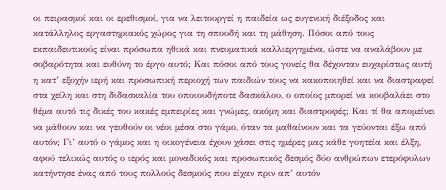οι πειρασμοί και οι ερεθισμοί, για να λειτουργεί η παιδεία ως ευγενική διέξοδος και κατάλληλος εργαστηριακός χώρος για τη σπουδή και τη μάθηση. Πόσοι από τους εκπαιδευτικούς είναι πρόσωπα ηθικά και πνευματικά καλλιεργημένα, ώστε να αναλάβουν με σοβαρότητα και ευθύνη το έργο αυτό; Και πόσοι από τους γονείς θα δέχονταν ευχαρίστως αυτή η κατ’ εξοχήν ιερή και προσωπική περιοχή των παιδιών τους να κακοποιηθεί και να διαστραφεί στα χείλη και στη διδασκαλία του οποιουδήποτε δασκάλου, ο οποίος μπορεί να κουβαλάει στο θέμα αυτό τις δικές του κακές εμπειρίες και γνώμες, ακόμη και διαστροφές; Και τί θα απομείνει να μάθουν και να γευθούν οι νέοι μέσα στο γάμο, όταν τα μαθαίνουν και τα γεύονται έξω από αυτόν; Γι’ αυτό ο γάμος και η οικογένεια έχουν χάσει στις ημέρες μας κάθε γοητεία και έλξη, αφού τελικώς αυτός ο ιερός και μοναδικός και προσωπικός δεσμός δύο ανθρώπων ετερόφυλων κατήντησε ένας από τους πολλούς δεσμούς που είχαν πριν απ’ αυτόν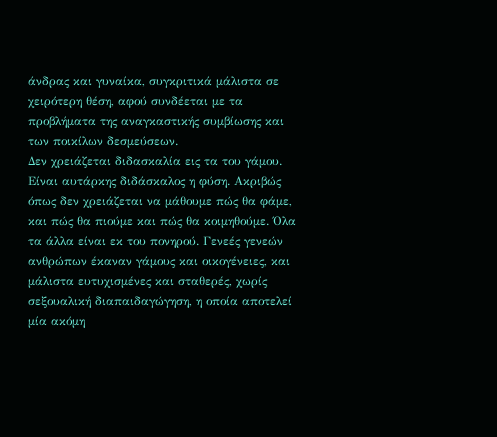άνδρας και γυναίκα, συγκριτικά μάλιστα σε χειρότερη θέση, αφού συνδέεται με τα προβλήματα της αναγκαστικής συμβίωσης και των ποικίλων δεσμεύσεων.
Δεν χρειάζεται διδασκαλία εις τα του γάμου. Είναι αυτάρκης διδάσκαλος η φύση. Ακριβώς όπως δεν χρειάζεται να μάθουμε πώς θα φάμε, και πώς θα πιούμε και πώς θα κοιμηθούμε. Όλα τα άλλα είναι εκ του πονηρού. Γενεές γενεών ανθρώπων έκαναν γάμους και οικογένειες, και μάλιστα ευτυχισμένες και σταθερές, χωρίς σεξουαλική διαπαιδαγώγηση, η οποία αποτελεί μία ακόμη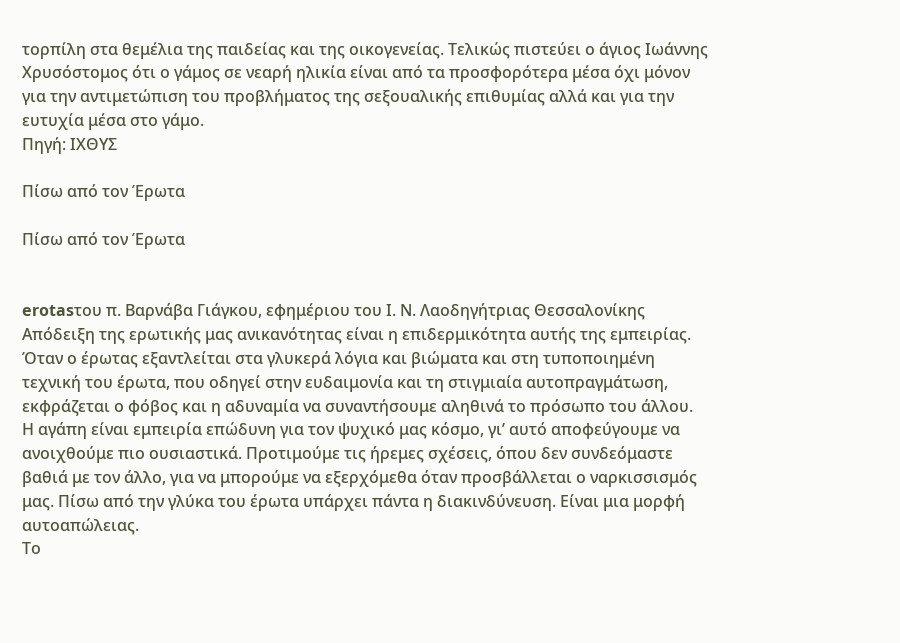τορπίλη στα θεμέλια της παιδείας και της οικογενείας. Τελικώς πιστεύει ο άγιος Ιωάννης Χρυσόστομος ότι ο γάμος σε νεαρή ηλικία είναι από τα προσφορότερα μέσα όχι μόνον για την αντιμετώπιση του προβλήματος της σεξουαλικής επιθυμίας αλλά και για την ευτυχία μέσα στο γάμο.
Πηγή: ΙΧΘΥΣ

Πίσω από τον Έρωτα

Πίσω από τον Έρωτα


erotasτου π. Βαρνάβα Γιάγκου, εφημέριου του Ι. Ν. Λαοδηγήτριας Θεσσαλονίκης
Απόδειξη της ερωτικής μας ανικανότητας είναι η επιδερμικότητα αυτής της εμπειρίας. Όταν ο έρωτας εξαντλείται στα γλυκερά λόγια και βιώματα και στη τυποποιημένη τεχνική του έρωτα, που οδηγεί στην ευδαιμονία και τη στιγμιαία αυτοπραγμάτωση, εκφράζεται ο φόβος και η αδυναμία να συναντήσουμε αληθινά το πρόσωπο του άλλου.
Η αγάπη είναι εμπειρία επώδυνη για τον ψυχικό μας κόσμο, γι’ αυτό αποφεύγουμε να ανοιχθούμε πιο ουσιαστικά. Προτιμούμε τις ήρεμες σχέσεις, όπου δεν συνδεόμαστε βαθιά με τον άλλο, για να μπορούμε να εξερχόμεθα όταν προσβάλλεται ο ναρκισσισμός μας. Πίσω από την γλύκα του έρωτα υπάρχει πάντα η διακινδύνευση. Είναι μια μορφή αυτοαπώλειας.
Το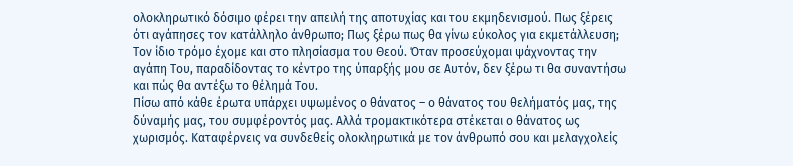ολοκληρωτικό δόσιμο φέρει την απειλή της αποτυχίας και του εκμηδενισμού. Πως ξέρεις ότι αγάπησες τον κατάλληλο άνθρωπο; Πως ξέρω πως θα γίνω εύκολος για εκμετάλλευση; Τον ίδιο τρόμο έχομε και στο πλησίασμα του Θεού. Όταν προσεύχομαι ψάχνοντας την αγάπη Του, παραδίδοντας το κέντρο της ύπαρξής μου σε Αυτόν, δεν ξέρω τι θα συναντήσω και πώς θα αντέξω το θέλημά Του.
Πίσω από κάθε έρωτα υπάρχει υψωμένος ο θάνατος – ο θάνατος του θελήματός μας, της δύναμής μας, του συμφέροντός μας. Αλλά τρομακτικότερα στέκεται ο θάνατος ως χωρισμός. Καταφέρνεις να συνδεθείς ολοκληρωτικά με τον άνθρωπό σου και μελαγχολείς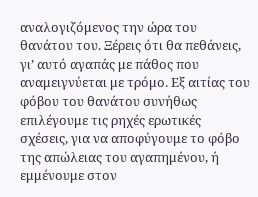αναλογιζόμενος την ώρα του θανάτου του. Ξέρεις ότι θα πεθάνεις, γι’ αυτό αγαπάς με πάθος που αναμειγνύεται με τρόμο. Εξ αιτίας του φόβου του θανάτου συνήθως επιλέγουμε τις ρηχές ερωτικές σχέσεις, για να αποφύγουμε το φόβο της απώλειας του αγαπημένου, ή εμμένουμε στον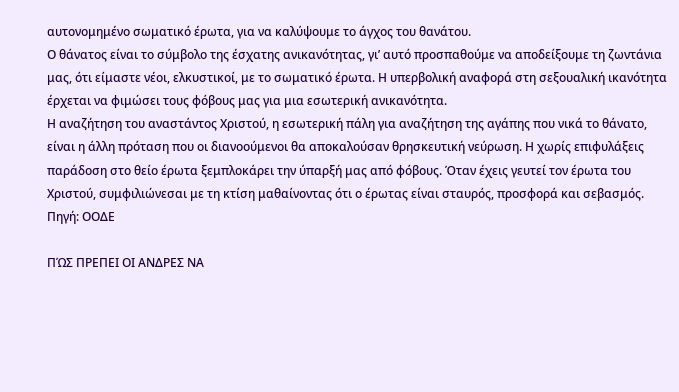αυτονομημένο σωματικό έρωτα, για να καλύψουμε το άγχος του θανάτου.
Ο θάνατος είναι το σύμβολο της έσχατης ανικανότητας, γι’ αυτό προσπαθούμε να αποδείξουμε τη ζωντάνια μας, ότι είμαστε νέοι, ελκυστικοί, με το σωματικό έρωτα. Η υπερβολική αναφορά στη σεξουαλική ικανότητα έρχεται να φιμώσει τους φόβους μας για μια εσωτερική ανικανότητα.
Η αναζήτηση του αναστάντος Χριστού, η εσωτερική πάλη για αναζήτηση της αγάπης που νικά το θάνατο, είναι η άλλη πρόταση που οι διανοούμενοι θα αποκαλούσαν θρησκευτική νεύρωση. Η χωρίς επιφυλάξεις παράδοση στο θείο έρωτα ξεμπλοκάρει την ύπαρξή μας από φόβους. Όταν έχεις γευτεί τον έρωτα του Χριστού, συμφιλιώνεσαι με τη κτίση μαθαίνοντας ότι ο έρωτας είναι σταυρός, προσφορά και σεβασμός.
Πηγή: ΟΟΔΕ

ΠΏΣ ΠΡΕΠΕΙ ΟΙ ΑΝΔΡΕΣ ΝΑ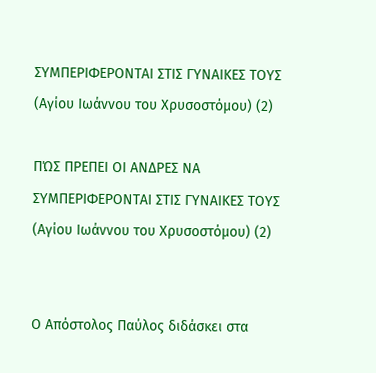ΣΥΜΠΕΡΙΦΕΡΟΝΤΑΙ ΣΤΙΣ ΓΥΝΑΙΚΕΣ ΤΟΥΣ (Αγίου Ιωάννου του Χρυσοστόμου) (2)

ΠΏΣ ΠΡΕΠΕΙ ΟΙ ΑΝΔΡΕΣ ΝΑ ΣΥΜΠΕΡΙΦΕΡΟΝΤΑΙ ΣΤΙΣ ΓΥΝΑΙΚΕΣ ΤΟΥΣ (Αγίου Ιωάννου του Χρυσοστόμου) (2)


Ο Απόστολος Παύλος διδάσκει στα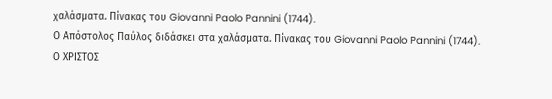χαλάσματα. Πίνακας του Giovanni Paolo Pannini (1744).
Ο Απόστολος Παύλος διδάσκει στα χαλάσματα. Πίνακας του Giovanni Paolo Pannini (1744).
Ο ΧΡΙΣΤΟΣ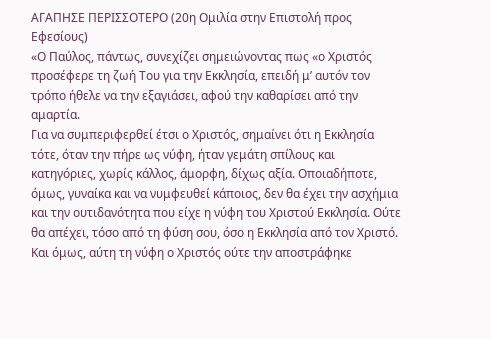ΑΓΑΠΗΣΕ ΠΕΡΙΣΣΟΤΕΡΟ (20η Ομιλία στην Επιστολή προς Εφεσίους)
«Ο Παύλος, πάντως, συνεχίζει σημειώνοντας πως «ο Χριστός προσέφερε τη ζωή Του για την Εκκλησία, επειδή μ’ αυτόν τον τρόπο ήθελε να την εξαγιάσει, αφού την καθαρίσει από την αμαρτία.
Για να συμπεριφερθεί έτσι ο Χριστός, σημαίνει ότι η Εκκλησία τότε, όταν την πήρε ως νύφη, ήταν γεμάτη σπίλους και κατηγόριες, χωρίς κάλλος, άμορφη, δίχως αξία. Οποιαδήποτε, όμως, γυναίκα και να νυμφευθεί κάποιος, δεν θα έχει την ασχήμια και την ουτιδανότητα που είχε η νύφη του Χριστού Εκκλησία. Ούτε θα απέχει, τόσο από τη φύση σου, όσο η Εκκλησία από τον Χριστό. Και όμως, αύτη τη νύφη ο Χριστός ούτε την αποστράφηκε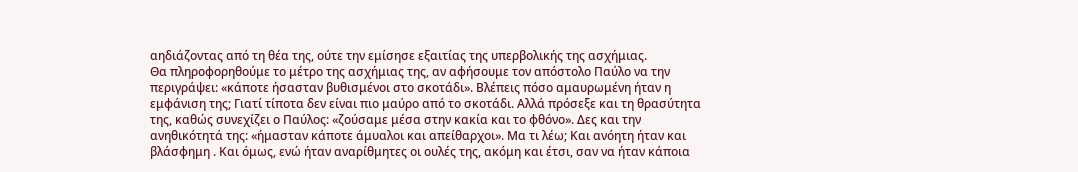αηδιάζοντας από τη θέα της, ούτε την εμίσησε εξαιτίας της υπερβολικής της ασχήμιας.
Θα πληροφορηθούμε το μέτρο της ασχήμιας της, αν αφήσουμε τον απόστολο Παύλο να την περιγράψει: «κάποτε ήσασταν βυθισμένοι στο σκοτάδι». Βλέπεις πόσο αμαυρωμένη ήταν η εμφάνιση της; Γιατί τίποτα δεν είναι πιο μαύρο από το σκοτάδι. Αλλά πρόσεξε και τη θρασύτητα της, καθώς συνεχίζει ο Παύλος: «ζούσαμε μέσα στην κακία και το φθόνο». Δες και την ανηθικότητά της: «ήμασταν κάποτε άμυαλοι και απείθαρχοι». Μα τι λέω; Και ανόητη ήταν και βλάσφημη . Και όμως, ενώ ήταν αναρίθμητες οι ουλές της, ακόμη και έτσι, σαν να ήταν κάποια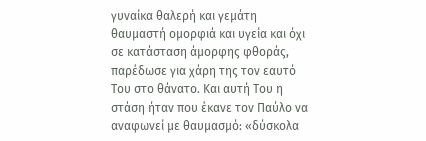γυναίκα θαλερή και γεμάτη θαυμαστή ομορφιά και υγεία και όχι σε κατάσταση άμορφης φθοράς, παρέδωσε για χάρη της τον εαυτό Του στο θάνατο. Και αυτή Του η στάση ήταν που έκανε τον Παύλο να αναφωνεί με θαυμασμό: «δύσκολα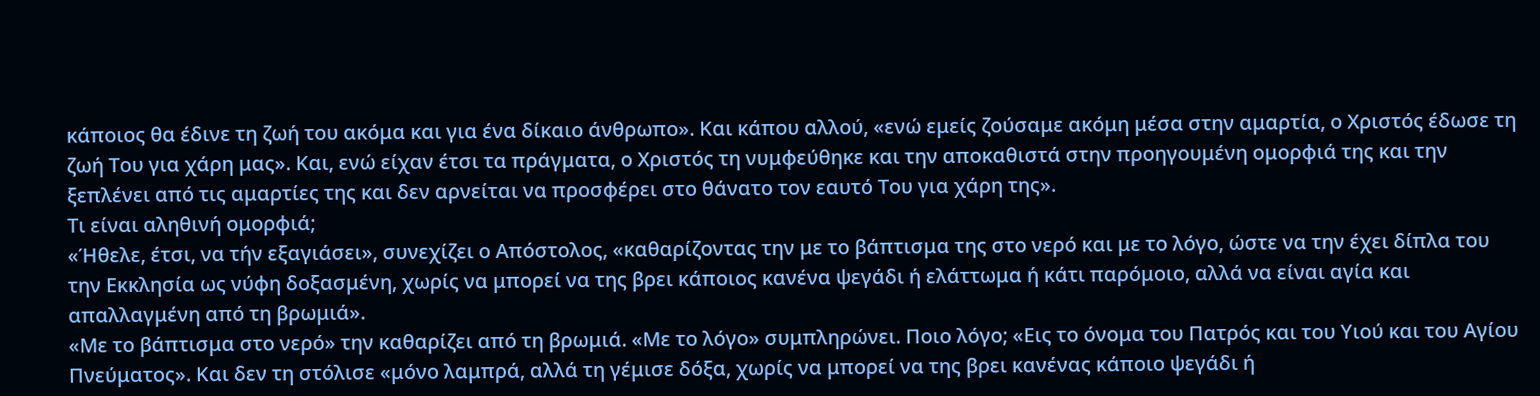κάποιος θα έδινε τη ζωή του ακόμα και για ένα δίκαιο άνθρωπο». Και κάπου αλλού, «ενώ εμείς ζούσαμε ακόμη μέσα στην αμαρτία, ο Χριστός έδωσε τη ζωή Του για χάρη μας». Και, ενώ είχαν έτσι τα πράγματα, ο Χριστός τη νυμφεύθηκε και την αποκαθιστά στην προηγουμένη ομορφιά της και την ξεπλένει από τις αμαρτίες της και δεν αρνείται να προσφέρει στο θάνατο τον εαυτό Του για χάρη της».
Τι είναι αληθινή ομορφιά;
«Ήθελε, έτσι, να τήν εξαγιάσει», συνεχίζει ο Απόστολος, «καθαρίζοντας την με το βάπτισμα της στο νερό και με το λόγο, ώστε να την έχει δίπλα του την Εκκλησία ως νύφη δοξασμένη, χωρίς να μπορεί να της βρει κάποιος κανένα ψεγάδι ή ελάττωμα ή κάτι παρόμοιο, αλλά να είναι αγία και απαλλαγμένη από τη βρωμιά».
«Με το βάπτισμα στο νερό» την καθαρίζει από τη βρωμιά. «Με το λόγο» συμπληρώνει. Ποιο λόγο; «Εις το όνομα του Πατρός και του Υιού και του Αγίου Πνεύματος». Και δεν τη στόλισε «μόνο λαμπρά, αλλά τη γέμισε δόξα, χωρίς να μπορεί να της βρει κανένας κάποιο ψεγάδι ή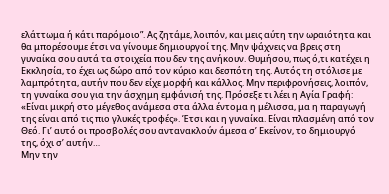ελάττωμα ή κάτι παρόμοιο”. Ας ζητάμε, λοιπόν, και μεις αύτη την ωραιότητα και θα μπορέσουμε έτσι να γίνουμε δημιουργοί της. Μην ψάχνεις να βρεις στη γυναίκα σου αυτά τα στοιχεία που δεν της ανήκουν. Θυμήσου, πως ό,τι κατέχει η Εκκλησία, το έχει ως δώρο από τον κύριο και δεσπότη της. Αυτός τη στόλισε με λαμπρότητα, αυτήν που δεν είχε μορφή και κάλλος. Μην περιφρονήσεις, λοιπόν, τη γυναίκα σου για την άσχημη εμφάνισή της. Πρόσεξε τι λέει η Αγία Γραφή: «Είναι μικρή στο μέγεθος ανάμεσα στα άλλα έντομα η μέλισσα, μα η παραγωγή της είναι από τις πιο γλυκές τροφές». Έτσι και η γυναίκα. Είναι πλασμένη από τον Θεό. Γι’ αυτό οι προσβολές σου αντανακλούν άμεσα σ’ Εκείνον, το δημιουργό της, όχι σ’ αυτήν…
Μην την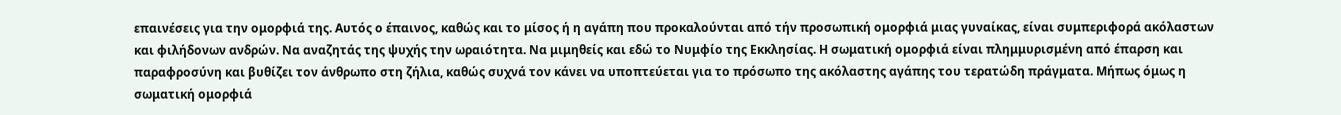επαινέσεις για την ομορφιά της. Αυτός ο έπαινος, καθώς και το μίσος ή η αγάπη που προκαλούνται από τήν προσωπική ομορφιά μιας γυναίκας, είναι συμπεριφορά ακόλαστων και φιλήδονων ανδρών. Να αναζητάς της ψυχής την ωραιότητα. Να μιμηθείς και εδώ το Νυμφίο της Εκκλησίας. Η σωματική ομορφιά είναι πλημμυρισμένη από έπαρση και παραφροσύνη και βυθίζει τον άνθρωπο στη ζήλια, καθώς συχνά τον κάνει να υποπτεύεται για το πρόσωπο της ακόλαστης αγάπης του τερατώδη πράγματα. Μήπως όμως η σωματική ομορφιά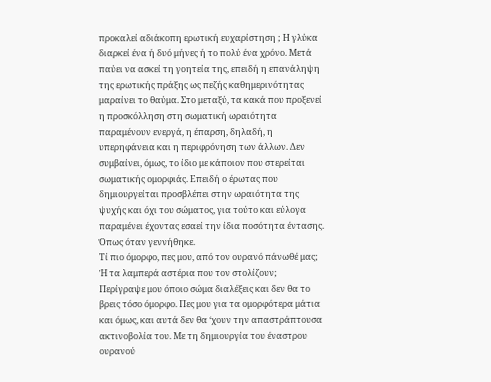προκαλεί αδιάκοπη ερωτική ευχαρίστηση ; Η γλύκα διαρκεί ένα ή δυό μήνες ή το πολύ ένα χρόνο. Μετά παύει να ασκεί τη γοητεία της, επειδή η επανάληψη της ερωτικής πράξης ως πεζής καθημερινότητας μαραίνει το θαύμα. Στο μεταξύ, τα κακά που προξενεί η προσκόλληση στη σωματική ωραιότητα παραμένουν ενεργά, η έπαρση, δηλαδή, η υπερηφάνεια και η περιφρόνηση των άλλων. Δεν συμβαίνει, όμως, το ίδιο με κάποιον που στερείται σωματικής ομορφιάς. Επειδή ο έρωτας που δημιουργείται προσβλέπει στην ωραιότητα της ψυχής και όχι του σώματος, για τούτο και εύλογα παραμένει έχοντας εσαεί την ίδια ποσότητα έντασης. Όπως όταν γεννήθηκε.
Τί πιο όμορφο, πες μου, από τον ουρανό πάνωθέ μας; Ή τα λαμπερά αστέρια που τον στολίζουν; Περίγραψε μου όποιο σώμα διαλέξεις και δεν θα το βρεις τόσο όμορφο. Πες μου για τα ομορφότερα μάτια και όμως, και αυτά δεν θα ‘χουν την απαστράπτουσα ακτινοβολία του. Με τη δημιουργία του έναστρου ουρανού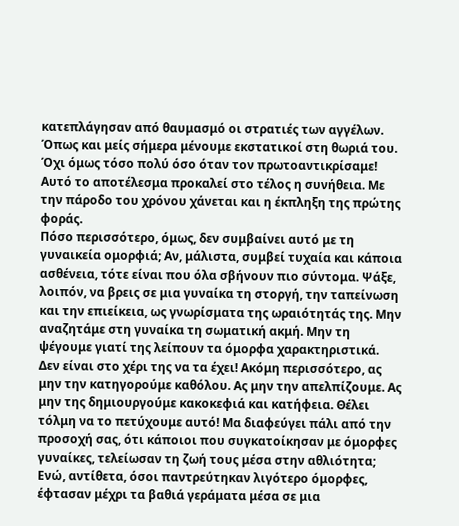κατεπλάγησαν από θαυμασμό οι στρατιές των αγγέλων. Όπως και μείς σήμερα μένουμε εκστατικοί στη θωριά του. Όχι όμως τόσο πολύ όσο όταν τον πρωτοαντικρίσαμε! Αυτό το αποτέλεσμα προκαλεί στο τέλος η συνήθεια. Με την πάροδο του χρόνου χάνεται και η έκπληξη της πρώτης φοράς.
Πόσο περισσότερο, όμως, δεν συμβαίνει αυτό με τη γυναικεία ομορφιά; Αν, μάλιστα, συμβεί τυχαία και κάποια ασθένεια, τότε είναι που όλα σβήνουν πιο σύντομα. Ψάξε, λοιπόν, να βρεις σε μια γυναίκα τη στοργή, την ταπείνωση και την επιείκεια, ως γνωρίσματα της ωραιότητάς της. Μην αναζητάμε στη γυναίκα τη σωματική ακμή. Μην τη ψέγουμε γιατί της λείπουν τα όμορφα χαρακτηριστικά. Δεν είναι στο χέρι της να τα έχει! Ακόμη περισσότερο, ας μην την κατηγορούμε καθόλου. Ας μην την απελπίζουμε. Ας μην της δημιουργούμε κακοκεφιά και κατήφεια. Θέλει τόλμη να το πετύχουμε αυτό! Μα διαφεύγει πάλι από την προσοχή σας, ότι κάποιοι που συγκατοίκησαν με όμορφες γυναίκες, τελείωσαν τη ζωή τους μέσα στην αθλιότητα; Ενώ, αντίθετα, όσοι παντρεύτηκαν λιγότερο όμορφες, έφτασαν μέχρι τα βαθιά γεράματα μέσα σε μια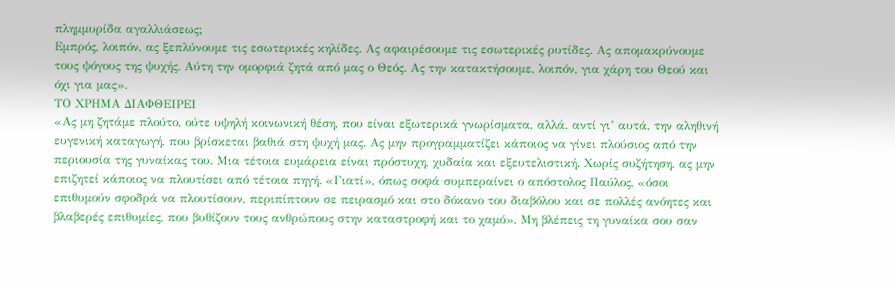πλημμυρίδα αγαλλιάσεως;
Εμπρός, λοιπόν, ας ξεπλύνουμε τις εσωτερικές κηλίδες. Ας αφαιρέσουμε τις εσωτερικές ρυτίδες. Ας απομακρύνουμε τους ψόγους της ψυχής. Αύτη την ομορφιά ζητά από μας ο Θεός. Ας την κατακτήσουμε, λοιπόν, για χάρη του Θεού και όχι για μας».
ΤΟ ΧΡΗΜΑ ΔΙΑΦΘΕΙΡΕΙ
«Ας μη ζητάμε πλούτο, ούτε υψηλή κοινωνική θέση, που είναι εξωτερικά γνωρίσματα, αλλά, αντί γι’ αυτά, την αληθινή ευγενική καταγωγή, που βρίσκεται βαθιά στη ψυχή μας. Ας μην προγραμματίζει κάποιος να γίνει πλούσιος από την περιουσία της γυναίκας του. Μια τέτοια ευμάρεια είναι πρόστυχη, χυδαία και εξευτελιστική. Χωρίς συζήτηση, ας μην επιζητεί κάποιος να πλουτίσει από τέτοια πηγή. «Γιατί», όπως σοφά συμπεραίνει ο απόστολος Παύλος, «όσοι επιθυμούν σφοδρά να πλουτίσουν, περιπίπτουν σε πειρασμό και στο δόκανο του διαβόλου και σε πολλές ανόητες και βλαβερές επιθυμίες, που βυθίζουν τους ανθρώπους στην καταστροφή και το χαμό». Μη βλέπεις τη γυναίκα σου σαν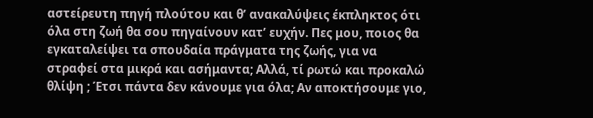αστείρευτη πηγή πλούτου και θ’ ανακαλύψεις έκπληκτος ότι όλα στη ζωή θα σου πηγαίνουν κατ’ ευχήν. Πες μου, ποιος θα εγκαταλείψει τα σπουδαία πράγματα της ζωής, για να στραφεί στα μικρά και ασήμαντα; Αλλά, τί ρωτώ και προκαλώ θλίψη ; Έτσι πάντα δεν κάνουμε για όλα; Αν αποκτήσουμε γιο,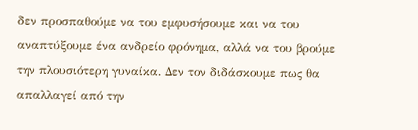δεν προσπαθούμε να του εμφυσήσουμε και να του αναπτύξουμε ένα ανδρείο φρόνημα, αλλά να του βρούμε την πλουσιότερη γυναίκα. Δεν τον διδάσκουμε πως θα απαλλαγεί από την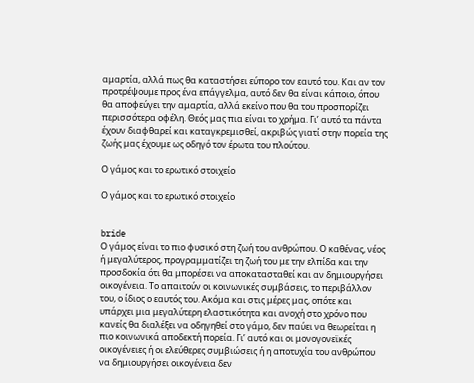αμαρτία, αλλά πως θα καταστήσει εύπορο τον εαυτό του. Και αν τον προτρέψουμε προς ένα επάγγελμα, αυτό δεν θα είναι κάποιο, όπου θα αποφεύγει την αμαρτία, αλλά εκείνο που θα του προσπορίζει περισσότερα οφέλη. Θεός μας πια είναι το χρήμα. Γι’ αυτό τα πάντα έχουν διαφθαρεί και καταγκρεμισθεί, ακριβώς γιατί στην πορεία της ζωής μας έχουμε ως οδηγό τον έρωτα του πλούτου.

Ο γάμος και το ερωτικό στοιχείο

Ο γάμος και το ερωτικό στοιχείο


bride
Ο γάμος είναι το πιο φυσικό στη ζωή του ανθρώπου. Ο καθένας, νέος ή μεγαλύτερος, προγραμματίζει τη ζωή του με την ελπίδα και την προσδοκία ότι θα μπορέσει να αποκατασταθεί και αν δημιουργήσει οικογένεια. Το απαιτούν οι κοινωνικές συμβάσεις, το περιβάλλον του, ο ίδιος ο εαυτός του. Ακόμα και στις μέρες μας, οπότε και υπάρχει μια μεγαλύτερη ελαστικότητα και ανοχή στο χρόνο που κανείς θα διαλέξει να οδηγηθεί στο γάμο, δεν παύει να θεωρείται η πιο κοινωνικά αποδεκτή πορεία. Γι’ αυτό και οι μονογονεϊκές οικογένειες ή οι ελεύθερες συμβιώσεις ή η αποτυχία του ανθρώπου να δημιουργήσει οικογένεια δεν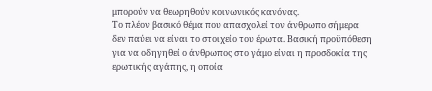μπορούν να θεωρηθούν κοινωνικός κανόνας.
Το πλέον βασικό θέμα που απασχολεί τον άνθρωπο σήμερα δεν παύει να είναι το στοιχείο του έρωτα. Βασική προϋπόθεση για να οδηγηθεί ο άνθρωπος στο γάμο είναι η προσδοκία της ερωτικής αγάπης, η οποία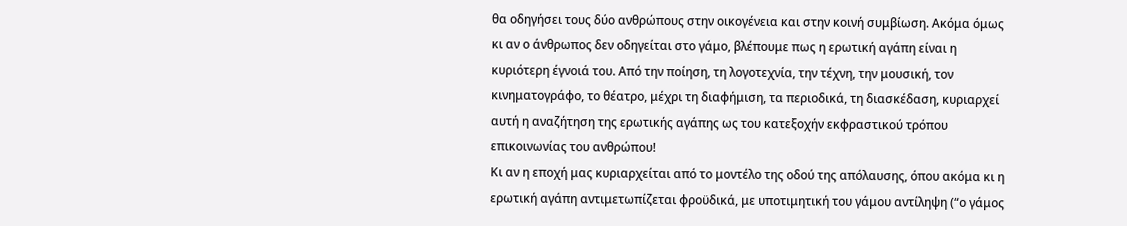θα οδηγήσει τους δύο ανθρώπους στην οικογένεια και στην κοινή συμβίωση. Ακόμα όμως κι αν ο άνθρωπος δεν οδηγείται στο γάμο, βλέπουμε πως η ερωτική αγάπη είναι η κυριότερη έγνοιά του. Από την ποίηση, τη λογοτεχνία, την τέχνη, την μουσική, τον κινηματογράφο, το θέατρο, μέχρι τη διαφήμιση, τα περιοδικά, τη διασκέδαση, κυριαρχεί αυτή η αναζήτηση της ερωτικής αγάπης ως του κατεξοχήν εκφραστικού τρόπου επικοινωνίας του ανθρώπου!
Κι αν η εποχή μας κυριαρχείται από το μοντέλο της οδού της απόλαυσης, όπου ακόμα κι η ερωτική αγάπη αντιμετωπίζεται φροϋδικά, με υποτιμητική του γάμου αντίληψη (“ο γάμος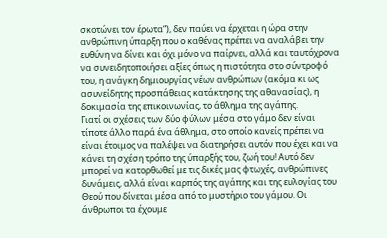σκοτώνει τον έρωτα”), δεν παύει να έρχεται η ώρα στην ανθρώπινη ύπαρξη που ο καθένας πρέπει να αναλάβει την ευθύνη να δίνει και όχι μόνο να παίρνει, αλλά και ταυτόχρονα να συνειδητοποιήσει αξίες όπως η πιστότητα στο σύντροφό του, η ανάγκη δημιουργίας νέων ανθρώπων (ακόμα κι ως ασυνείδητης προσπάθειας κατάκτησης της αθανασίας), η δοκιμασία της επικοινωνίας, το άθλημα της αγάπης.
Γιατί οι σχέσεις των δύο φύλων μέσα στο γάμο δεν είναι τίποτε άλλο παρά ένα άθλημα, στο οποίο κανείς πρέπει να είναι έτοιμος να παλέψει να διατηρήσει αυτόν που έχει και να κάνει τη σχέση τρόπο της ύπαρξής του, ζωή του! Αυτό δεν μπορεί να κατορθωθεί με τις δικές μας φτωχές, ανθρώπινες δυνάμεις, αλλά είναι καρπός της αγάπης και της ευλογίας του Θεού που δίνεται μέσα από το μυστήριο του γάμου. Οι άνθρωποι τα έχουμε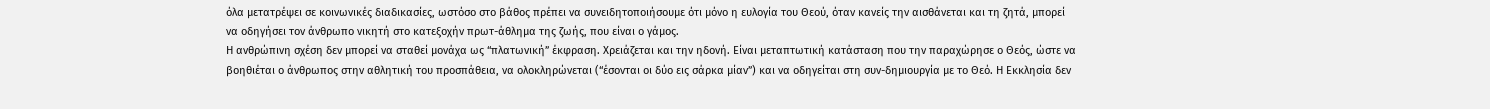όλα μετατρέψει σε κοινωνικές διαδικασίες, ωστόσο στο βάθος πρέπει να συνειδητοποιήσουμε ότι μόνο η ευλογία του Θεού, όταν κανείς την αισθάνεται και τη ζητά, μπορεί να οδηγήσει τον άνθρωπο νικητή στο κατεξοχήν πρωτ-άθλημα της ζωής, που είναι ο γάμος.
Η ανθρώπινη σχέση δεν μπορεί να σταθεί μονάχα ως “πλατωνική” έκφραση. Χρειάζεται και την ηδονή. Είναι μεταπτωτική κατάσταση που την παραχώρησε ο Θεός, ώστε να βοηθιέται ο άνθρωπος στην αθλητική του προσπάθεια, να ολοκληρώνεται (“έσονται οι δύο εις σάρκα μίαν”) και να οδηγείται στη συν-δημιουργία με το Θεό. Η Εκκλησία δεν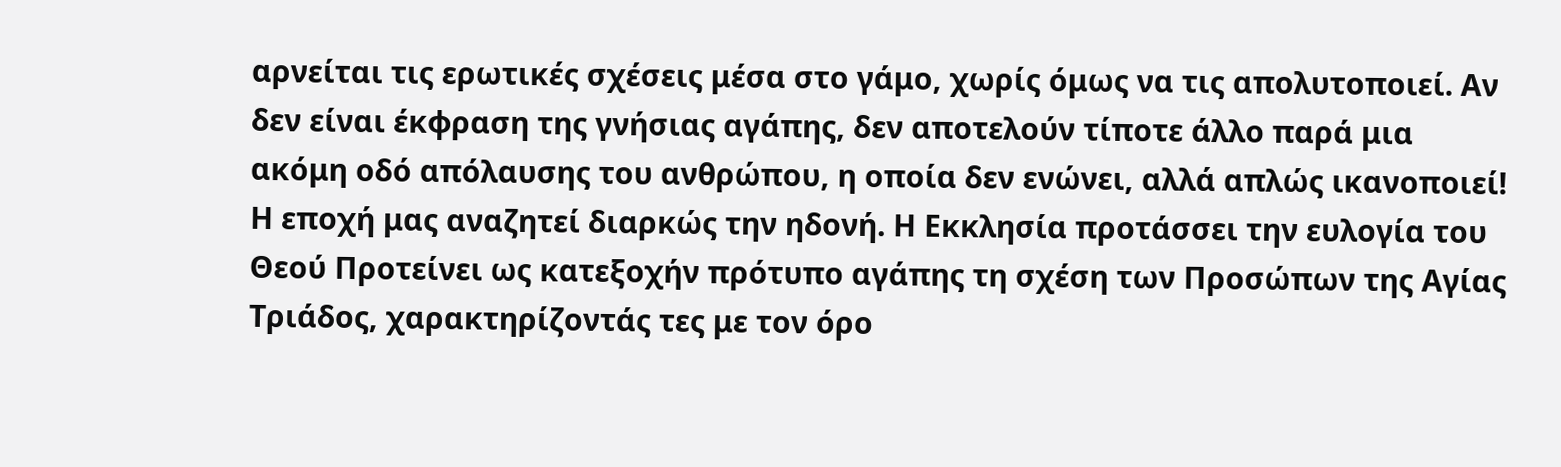αρνείται τις ερωτικές σχέσεις μέσα στο γάμο, χωρίς όμως να τις απολυτοποιεί. Αν δεν είναι έκφραση της γνήσιας αγάπης, δεν αποτελούν τίποτε άλλο παρά μια ακόμη οδό απόλαυσης του ανθρώπου, η οποία δεν ενώνει, αλλά απλώς ικανοποιεί!
Η εποχή μας αναζητεί διαρκώς την ηδονή. Η Εκκλησία προτάσσει την ευλογία του Θεού Προτείνει ως κατεξοχήν πρότυπο αγάπης τη σχέση των Προσώπων της Αγίας Τριάδος, χαρακτηρίζοντάς τες με τον όρο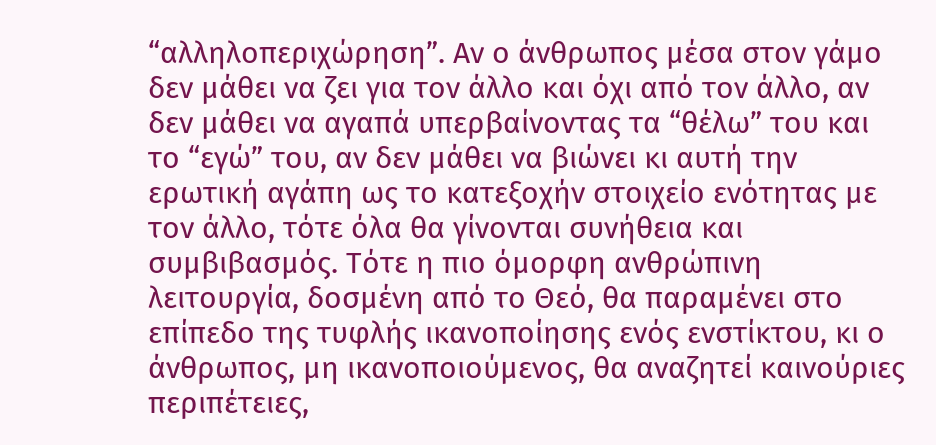“αλληλοπεριχώρηση”. Αν ο άνθρωπος μέσα στον γάμο δεν μάθει να ζει για τον άλλο και όχι από τον άλλο, αν δεν μάθει να αγαπά υπερβαίνοντας τα “θέλω” του και το “εγώ” του, αν δεν μάθει να βιώνει κι αυτή την ερωτική αγάπη ως το κατεξοχήν στοιχείο ενότητας με τον άλλο, τότε όλα θα γίνονται συνήθεια και συμβιβασμός. Τότε η πιο όμορφη ανθρώπινη λειτουργία, δοσμένη από το Θεό, θα παραμένει στο επίπεδο της τυφλής ικανοποίησης ενός ενστίκτου, κι ο άνθρωπος, μη ικανοποιούμενος, θα αναζητεί καινούριες περιπέτειες,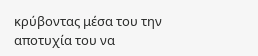κρύβοντας μέσα του την αποτυχία του να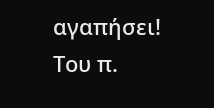αγαπήσει!
Του π.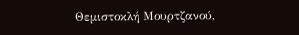Θεμιστοκλή Μουρτζανού,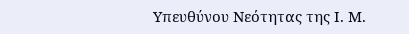Υπευθύνου Νεότητας της Ι. Μ.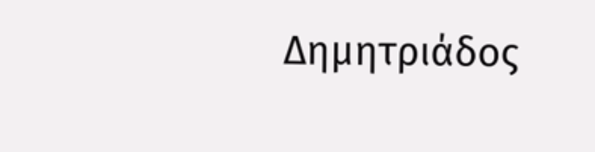Δημητριάδος